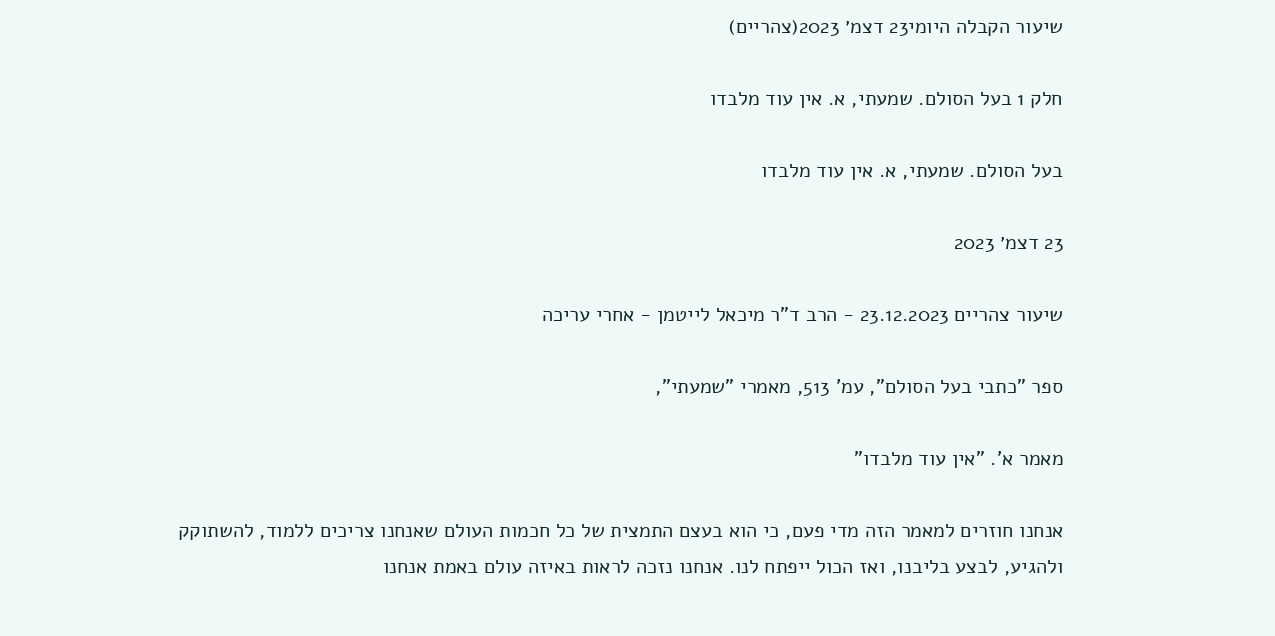שיעור הקבלה היומי23 דצמ׳ 2023(צהריים)

חלק 1 בעל הסולם. שמעתי, א. אין עוד מלבדו

בעל הסולם. שמעתי, א. אין עוד מלבדו

23 דצמ׳ 2023

שיעור צהריים 23.12.2023 - הרב ד"ר מיכאל לייטמן - אחרי עריכה

ספר "כתבי בעל הסולם", עמ' 513, מאמרי "שמעתי",

מאמר א'. "אין עוד מלבדו"

אנחנו חוזרים למאמר הזה מדי פעם, כי הוא בעצם התמצית של כל חכמות העולם שאנחנו צריכים ללמוד, להשתוקק ולהגיע, לבצע בליבנו, ואז הכול ייפתח לנו. אנחנו נזכה לראות באיזה עולם באמת אנחנו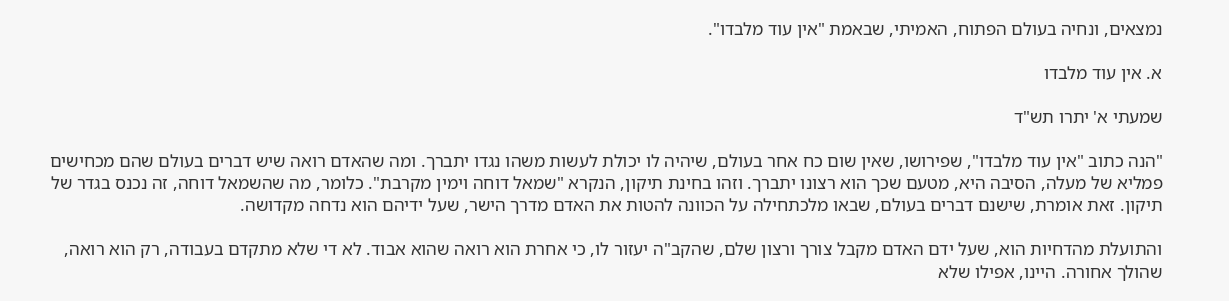נמצאים, ונחיה בעולם הפתוח, האמיתי, שבאמת "אין עוד מלבדו".

א. אין עוד מלבדו

שמעתי א' יתרו תש"ד

"הנה כתוב "אין עוד מלבדו", שפירושו, שאין שום כח אחר בעולם, שיהיה לו יכולת לעשות משהו נגדו יתברך. ומה שהאדם רואה שיש דברים בעולם שהם מכחישים פמליא של מעלה, הסיבה היא, מטעם שכך הוא רצונו יתברך. וזהו בחינת תיקון, הנקרא "שמאל דוחה וימין מקרבת". כלומר, מה שהשמאל דוחה, זה נכנס בגדר של תיקון. זאת אומרת, שישנם דברים בעולם, שבאו מלכתחילה על הכוונה להטות את האדם מדרך הישר, שעל ידיהם הוא נדחה מקדושה.

והתועלת מהדחיות הוא, שעל ידם האדם מקבל צורך ורצון שלם, שהקב"ה יעזור לו, כי אחרת הוא רואה שהוא אבוד. לא די שלא מתקדם בעבודה, רק הוא רואה, שהולך אחורה. היינו, אפילו שלא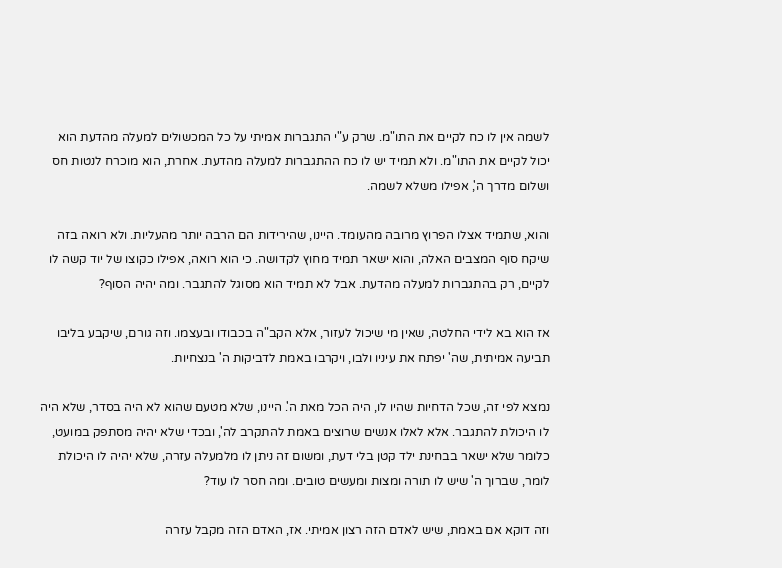לשמה אין לו כח לקיים את התו"מ. שרק ע"י התגברות אמיתי על כל המכשולים למעלה מהדעת הוא יכול לקיים את התו"מ. ולא תמיד יש לו כח ההתגברות למעלה מהדעת. אחרת, הוא מוכרח לנטות חס ושלום מדרך ה', אפילו משלא לשמה.

והוא, שתמיד אצלו הפרוץ מרובה מהעומד. היינו, שהירידות הם הרבה יותר מהעליות. ולא רואה בזה שיקח סוף המצבים האלה, והוא ישאר תמיד מחוץ לקדושה. כי הוא רואה, אפילו כקוצו של יוד קשה לו לקיים, רק בהתגברות למעלה מהדעת. אבל לא תמיד הוא מסוגל להתגבר. ומה יהיה הסוף?

אז הוא בא לידי החלטה, שאין מי שיכול לעזור, אלא הקב"ה בכבודו ובעצמו. וזה גורם, שיקבע בליבו תביעה אמיתית, שה' יפתח את עיניו ולבו, ויקרבו באמת לדביקות ה' בנצחיות.

נמצא לפי זה, שכל הדחיות שהיו לו, היה הכל מאת ה'. היינו, שלא מטעם שהוא לא היה בסדר, שלא היה לו היכולת להתגבר. אלא לאלו אנשים שרוצים באמת להתקרב לה', ובכדי שלא יהיה מסתפק במועט, כלומר שלא ישאר בבחינת ילד קטן בלי דעת, ומשום זה ניתן לו מלמעלה עזרה, שלא יהיה לו היכולת לומר, שברוך ה' שיש לו תורה ומצות ומעשים טובים. ומה חסר לו עוד?

וזה דוקא אם באמת, שיש לאדם הזה רצון אמיתי. אז, האדם הזה מקבל עזרה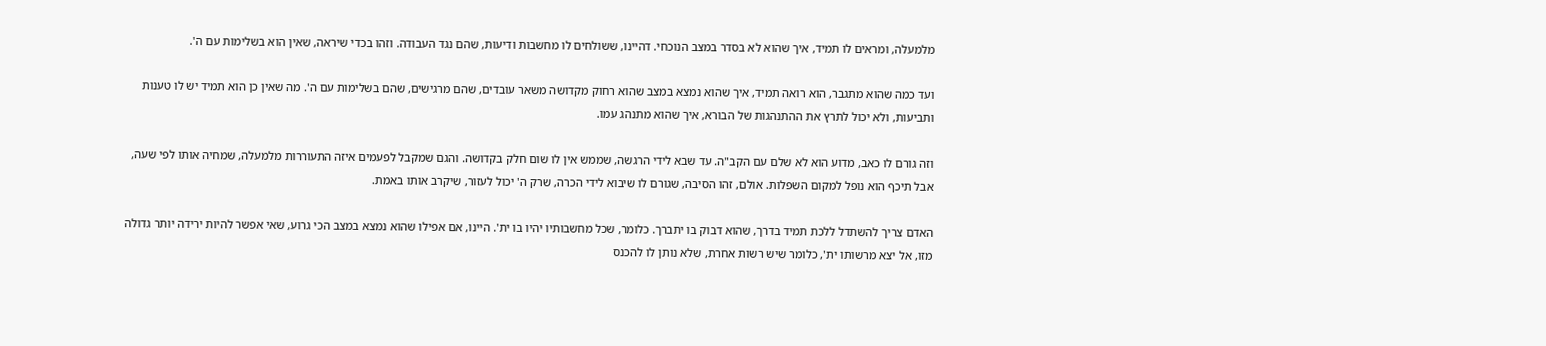מלמעלה, ומראים לו תמיד, איך שהוא לא בסדר במצב הנוכחי. דהיינו, ששולחים לו מחשבות ודיעות, שהם נגד העבודה. וזהו בכדי שיראה, שאין הוא בשלימות עם ה'.

ועד כמה שהוא מתגבר, הוא רואה תמיד, איך שהוא נמצא במצב שהוא רחוק מקדושה משאר עובדים, שהם מרגישים, שהם בשלימות עם ה'. מה שאין כן הוא תמיד יש לו טענות ותביעות, ולא יכול לתרץ את ההתנהגות של הבורא, איך שהוא מתנהג עמו.

וזה גורם לו כאב, מדוע הוא לא שלם עם הקב"ה. עד שבא לידי הרגשה, שממש אין לו שום חלק בקדושה. והגם שמקבל לפעמים איזה התעוררות מלמעלה, שמחיה אותו לפי שעה, אבל תיכף הוא נופל למקום השפלות. אולם, זהו הסיבה, שגורם לו שיבוא לידי הכרה, שרק ה' יכול לעזור, שיקרב אותו באמת.

האדם צריך להשתדל ללכת תמיד בדרך, שהוא דבוק בו יתברך. כלומר, שכל מחשבותיו יהיו בו ית'. היינו, אם אפילו שהוא נמצא במצב הכי גרוע, שאי אפשר להיות ירידה יותר גדולה מזו, אל יצא מרשותו ית', כלומר שיש רשות אחרת, שלא נותן לו להכנס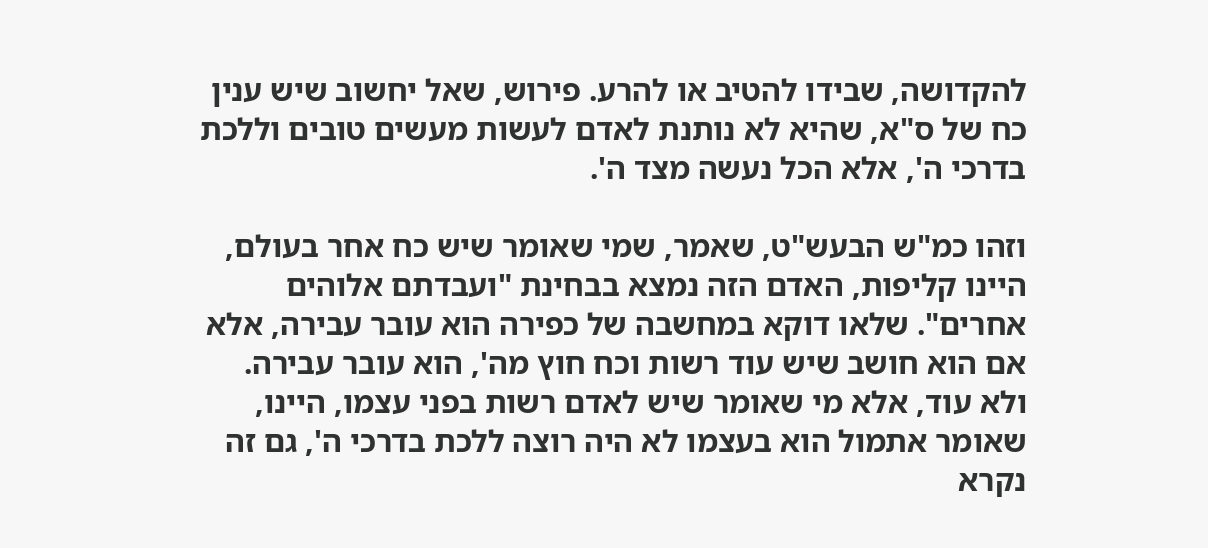להקדושה, שבידו להטיב או להרע. פירוש, שאל יחשוב שיש ענין כח של ס"א, שהיא לא נותנת לאדם לעשות מעשים טובים וללכת בדרכי ה', אלא הכל נעשה מצד ה'.

וזהו כמ"ש הבעש"ט, שאמר, שמי שאומר שיש כח אחר בעולם, היינו קליפות, האדם הזה נמצא בבחינת "ועבדתם אלוהים אחרים". שלאו דוקא במחשבה של כפירה הוא עובר עבירה, אלא אם הוא חושב שיש עוד רשות וכח חוץ מה', הוא עובר עבירה. ולא עוד, אלא מי שאומר שיש לאדם רשות בפני עצמו, היינו, שאומר אתמול הוא בעצמו לא היה רוצה ללכת בדרכי ה', גם זה נקרא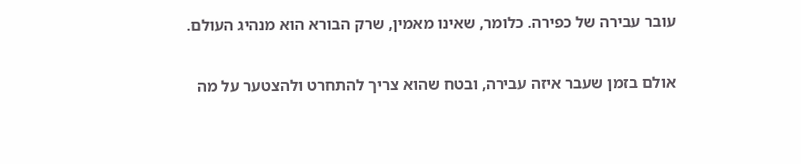עובר עבירה של כפירה. כלומר, שאינו מאמין, שרק הבורא הוא מנהיג העולם.

אולם בזמן שעבר איזה עבירה, ובטח שהוא צריך להתחרט ולהצטער על מה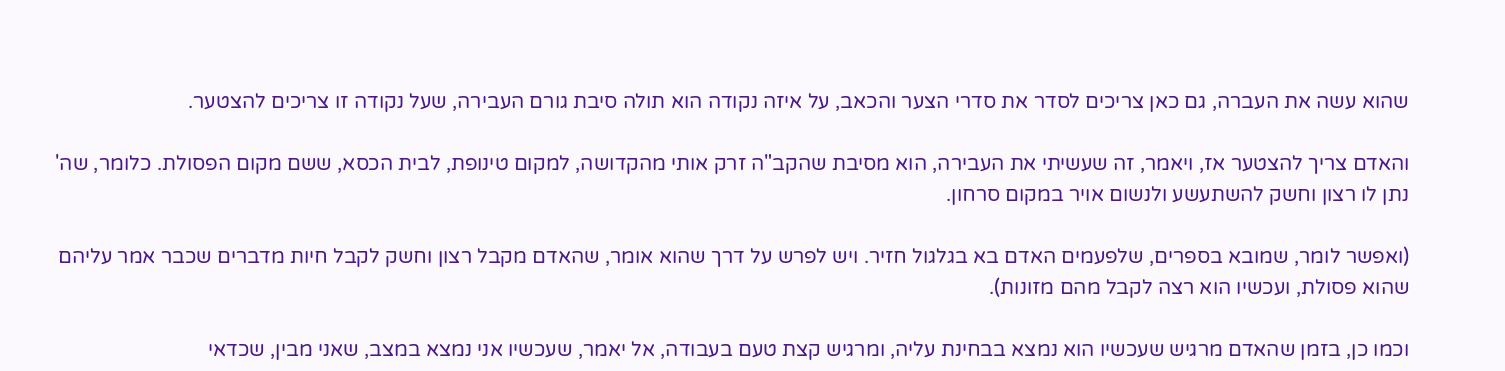שהוא עשה את העברה, גם כאן צריכים לסדר את סדרי הצער והכאב, על איזה נקודה הוא תולה סיבת גורם העבירה, שעל נקודה זו צריכים להצטער.

והאדם צריך להצטער אז, ויאמר, זה שעשיתי את העבירה, הוא מסיבת שהקב"ה זרק אותי מהקדושה, למקום טינופת, לבית הכסא, ששם מקום הפסולת. כלומר, שה' נתן לו רצון וחשק להשתעשע ולנשום אויר במקום סרחון.

(ואפשר לומר, שמובא בספרים, שלפעמים האדם בא בגלגול חזיר. ויש לפרש על דרך שהוא אומר, שהאדם מקבל רצון וחשק לקבל חיות מדברים שכבר אמר עליהם שהוא פסולת, ועכשיו הוא רצה לקבל מהם מזונות).

וכמו כן, בזמן שהאדם מרגיש שעכשיו הוא נמצא בבחינת עליה, ומרגיש קצת טעם בעבודה, אל יאמר, שעכשיו אני נמצא במצב, שאני מבין, שכדאי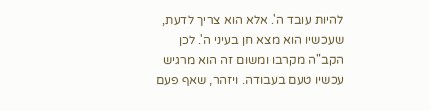להיות עובד ה'. אלא הוא צריך לדעת, שעכשיו הוא מצא חן בעיני ה'. לכן הקב"ה מקרבו ומשום זה הוא מרגיש עכשיו טעם בעבודה. ויזהר, שאף פעם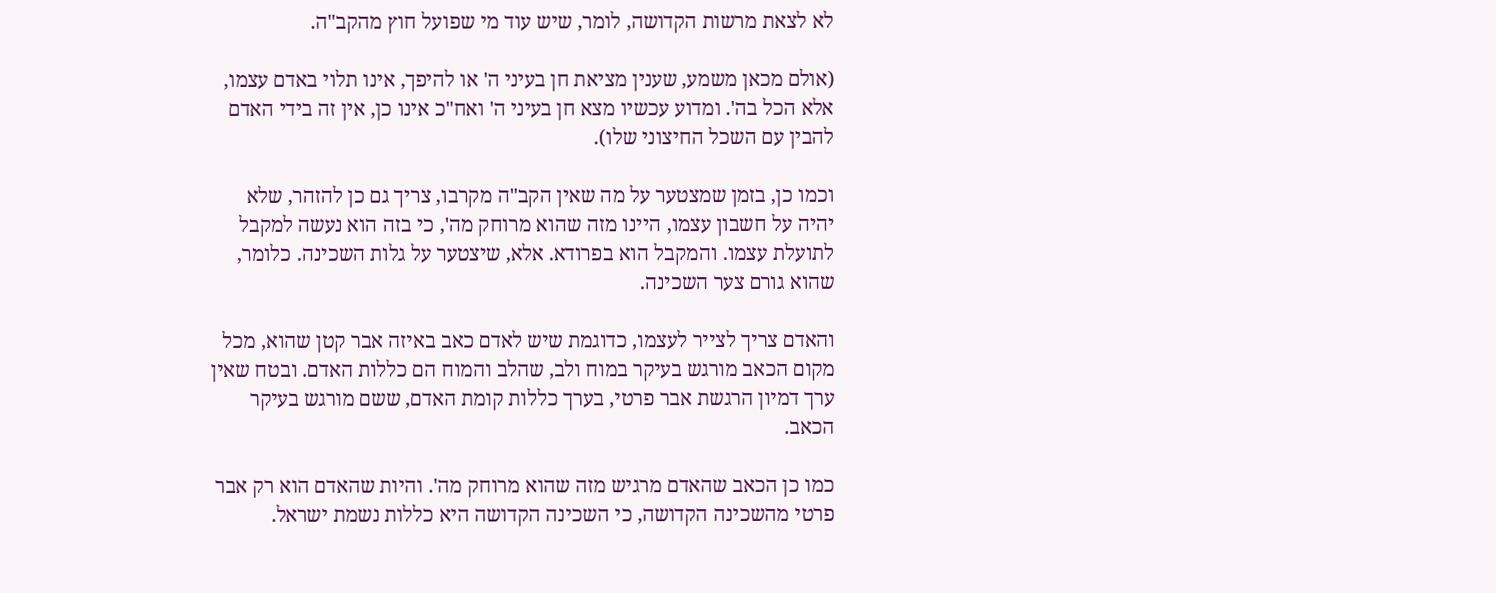לא לצאת מרשות הקדושה, לומר, שיש עוד מי שפועל חוץ מהקב"ה.

(אולם מכאן משמע, שענין מציאת חן בעיני ה' או להיפך, אינו תלוי באדם עצמו, אלא הכל בה'. ומדוע עכשיו מצא חן בעיני ה' ואח"כ אינו כן, אין זה בידי האדם להבין עם השכל החיצוני שלו).

וכמו כן, בזמן שמצטער על מה שאין הקב"ה מקרבו, צריך גם כן להזהר, שלא יהיה על חשבון עצמו, היינו מזה שהוא מרוחק מה', כי בזה הוא נעשה למקבל לתועלת עצמו. והמקבל הוא בפרודא. אלא, שיצטער על גלות השכינה. כלומר, שהוא גורם צער השכינה.

והאדם צריך לצייר לעצמו, כדוגמת שיש לאדם כאב באיזה אבר קטן שהוא, מכל מקום הכאב מורגש בעיקר במוח ולב, שהלב והמוח הם כללות האדם. ובטח שאין ערך דמיון הרגשת אבר פרטי, בערך כללות קומת האדם, ששם מורגש בעיקר הכאב.

כמו כן הכאב שהאדם מרגיש מזה שהוא מרוחק מה'. והיות שהאדם הוא רק אבר פרטי מהשכינה הקדושה, כי השכינה הקדושה היא כללות נשמת ישראל.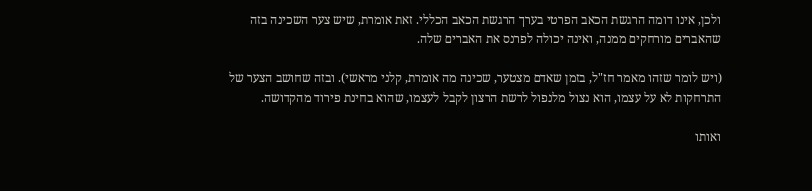ולכן, אינו דומה הרגשת הכאב הפרטי בערך הרגשת הכאב הכללי. זאת אומרת, שיש צער השכינה בזה שהאברים מורחקים ממנה, ואינה יכולה לפרנס את האברים שלה.

(ויש לומר שזהו מאמר חז"ל, בזמן שאדם מצטער, שכינה מה אומרת, קלני מראשי). ובזה שחושב הצער של התרחקות לא על עצמו, הוא נצול מלנפול לרשת הרצון לקבל לעצמו, שהוא בחינת פירוד מהקדושה.

ואותו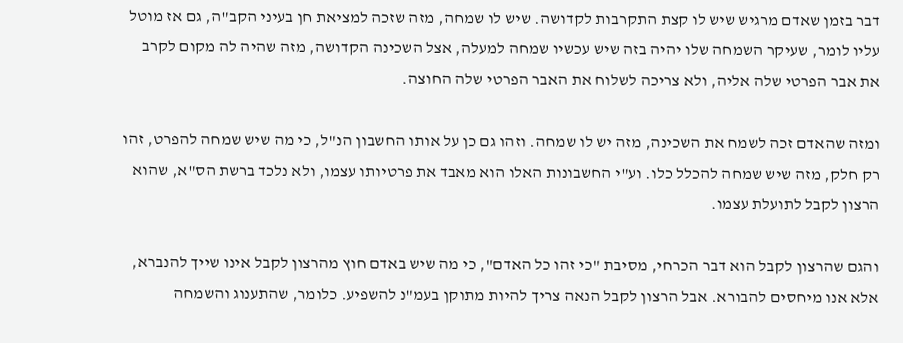דבר בזמן שאדם מרגיש שיש לו קצת התקרבות לקדושה. שיש לו שמחה, מזה שזכה למציאת חן בעיני הקב"ה, גם אז מוטל עליו לומר, שעיקר השמחה שלו יהיה בזה שיש עכשיו שמחה למעלה, אצל השכינה הקדושה, מזה שהיה לה מקום לקרב את אבר הפרטי שלה אליה, ולא צריכה לשלוח את האבר הפרטי שלה החוצה.

ומזה שהאדם זכה לשמח את השכינה, מזה יש לו שמחה. וזהו גם כן על אותו החשבון הנ"ל, כי מה שיש שמחה להפרט, זהו רק חלק, מזה שיש שמחה להכלל כלו. וע"י החשבונות האלו הוא מאבד את פרטיותו עצמו, ולא נלכד ברשת הס"א, שהוא הרצון לקבל לתועלת עצמו.

והגם שהרצון לקבל הוא דבר הכרחי, מסיבת "כי זהו כל האדם", כי מה שיש באדם חוץ מהרצון לקבל אינו שייך להנברא, אלא אנו מיחסים להבורא. אבל הרצון לקבל הנאה צריך להיות מתוקן בעמ"נ להשפיע. כלומר, שהתענוג והשמחה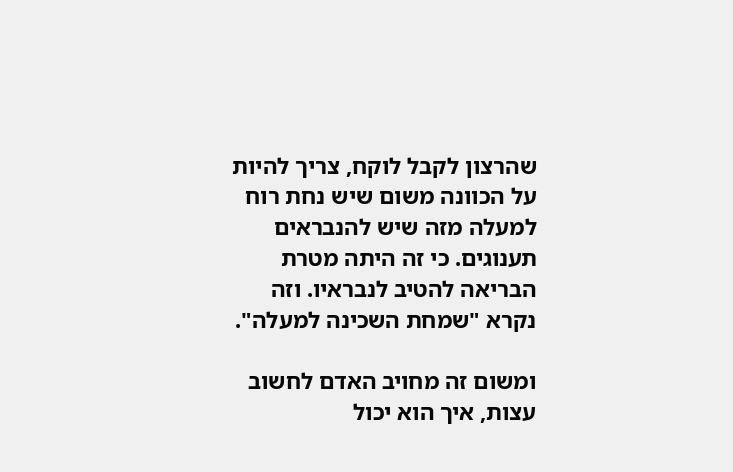שהרצון לקבל לוקח, צריך להיות על הכוונה משום שיש נחת רוח למעלה מזה שיש להנבראים תענוגים. כי זה היתה מטרת הבריאה להטיב לנבראיו. וזה נקרא "שמחת השכינה למעלה".

ומשום זה מחויב האדם לחשוב עצות, איך הוא יכול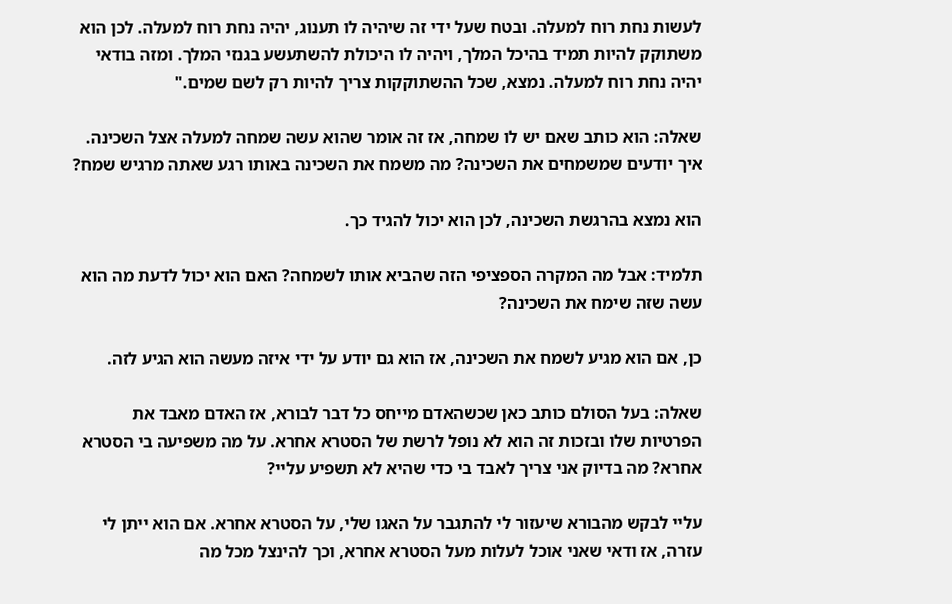לעשות נחת רוח למעלה. ובטח שעל ידי זה שיהיה לו תענוג, יהיה נחת רוח למעלה. לכן הוא משתוקק להיות תמיד בהיכל המלך, ויהיה לו היכולת להשתעשע בגנזי המלך. ומזה בודאי יהיה נחת רוח למעלה. נמצא, שכל ההשתוקקות צריך להיות רק לשם שמים."

שאלה: הוא כותב שאם יש לו שמחה, אז זה אומר שהוא עשה שמחה למעלה אצל השכינה. איך יודעים שמשמחים את השכינה? מה משמח את השכינה באותו רגע שאתה מרגיש שמח?

הוא נמצא בהרגשת השכינה, לכן הוא יכול להגיד כך.

תלמיד: אבל מה המקרה הספציפי הזה שהביא אותו לשמחה? האם הוא יכול לדעת מה הוא עשה שזה שימח את השכינה?

כן, אם הוא מגיע לשמח את השכינה, אז הוא גם יודע על ידי איזה מעשה הוא הגיע לזה.

שאלה: בעל הסולם כותב כאן שכשהאדם מייחס כל דבר לבורא, אז האדם מאבד את הפרטיות שלו ובזכות זה הוא לא נופל לרשת של הסטרא אחרא. על מה משפיעה בי הסטרא אחרא? מה בדיוק אני צריך לאבד בי כדי שהיא לא תשפיע עליי?

עליי לבקש מהבורא שיעזור לי להתגבר על האגו שלי, על הסטרא אחרא. אם הוא ייתן לי עזרה, אז ודאי שאני אוכל לעלות מעל הסטרא אחרא, וכך להינצל מכל מה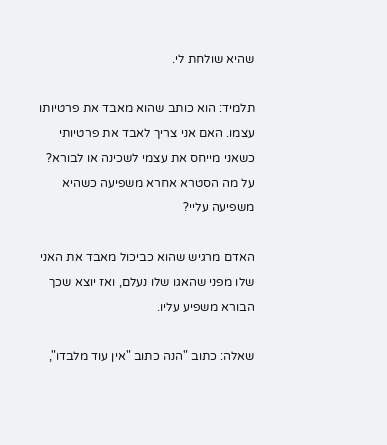שהיא שולחת לי.

תלמיד: הוא כותב שהוא מאבד את פרטיותו עצמו. האם אני צריך לאבד את פרטיותי כשאני מייחס את עצמי לשכינה או לבורא? על מה הסטרא אחרא משפיעה כשהיא משפיעה עליי?

האדם מרגיש שהוא כביכול מאבד את האני שלו מפני שהאגו שלו נעלם, ואז יוצא שכך הבורא משפיע עליו.

שאלה: כתוב "הנה כתוב "אין עוד מלבדו",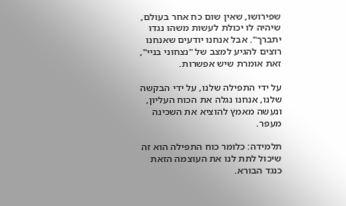שפירושו, שאין שום כח אחר בעולם, שיהיה לו יכולת לעשות משהו נגדו יתברך". אבל אנחנו יודעים שאנחנו רוצים להגיע למצב של "נצחוני בניי", זאת אומרת שיש אפשרות.

על ידי התפילה שלנו, על ידי הבקשה שלנו, אנחנו נגלה את הכוח העליון, ונעשה מאמץ להוציא את השכינה מעפר.

תלמידה: כלומר כוח התפילה הוא זה שיכול לתת לנו את העוצמה הזאת כנגד הבורא.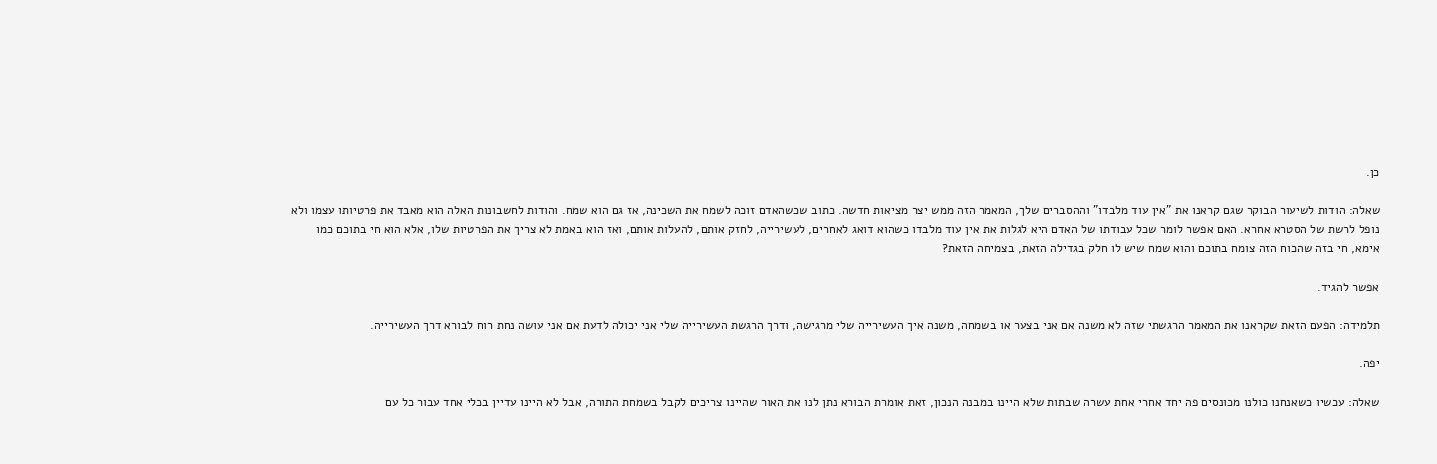כן.

שאלה: הודות לשיעור הבוקר שגם קראנו את "אין עוד מלבדו" וההסברים שלך, המאמר הזה ממש יצר מציאות חדשה. כתוב שכשהאדם זוכה לשמח את השכינה, אז גם הוא שמח. והודות לחשבונות האלה הוא מאבד את פרטיותו עצמו ולא נופל לרשת של הסטרא אחרא. האם אפשר לומר שכל עבודתו של האדם היא לגלות את אין עוד מלבדו כשהוא דואג לאחרים, לעשירייה, לחזק אותם, להעלות אותם, ואז הוא באמת לא צריך את הפרטיות שלו, אלא הוא חי בתוכם כמו אימא, חי בזה שהכוח הזה צומח בתוכם והוא שמח שיש לו חלק בגדילה הזאת, בצמיחה הזאת?

אפשר להגיד.

תלמידה: הפעם הזאת שקראנו את המאמר הרגשתי שזה לא משנה אם אני בצער או בשמחה, משנה איך העשירייה שלי מרגישה, ודרך הרגשת העשירייה שלי אני יכולה לדעת אם אני עושה נחת רוח לבורא דרך העשירייה.

יפה.

שאלה: עכשיו כשאנחנו כולנו מכונסים פה יחד אחרי אחת עשרה שבתות שלא היינו במבנה הנכון, זאת אומרת הבורא נתן לנו את האור שהיינו צריכים לקבל בשמחת התורה, אבל לא היינו עדיין בכלי אחד עבור כל עם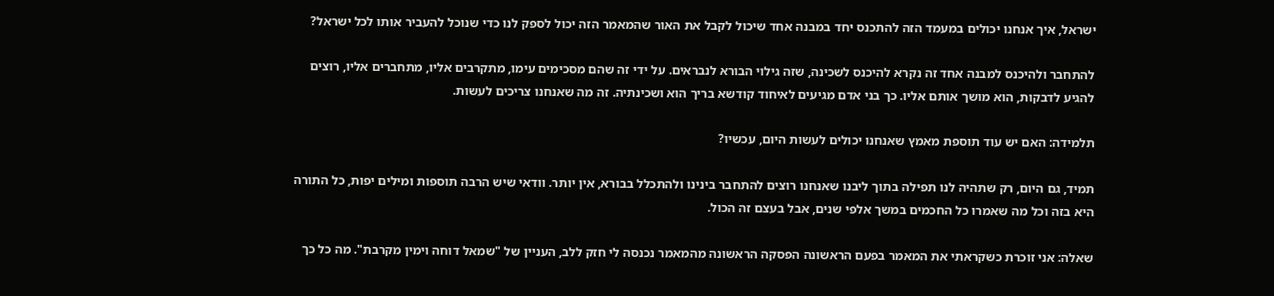ישראל, איך אנחנו יכולים במעמד הזה להתכנס יחד במבנה אחד שיכול לקבל את האור שהמאמר הזה יכול לספק לנו כדי שנוכל להעביר אותו לכל ישראל?

להתחבר ולהיכנס למבנה אחד זה נקרא להיכנס לשכינה, שזה גילוי הבורא לנבראים. על ידי זה שהם מסכימים עימו, מתקרבים אליו, מתחברים אליו, רוצים להגיע לדבקות, הוא מושך אותם אליו. כך בני אדם מגיעים לאיחוד קודשא בריך הוא ושכינתיה. זה מה שאנחנו צריכים לעשות.

תלמידה: האם יש עוד תוספת מאמץ שאנחנו יכולים לעשות היום, עכשיו?

תמיד, גם היום, רק שתהיה לנו תפילה בתוך ליבנו שאנחנו רוצים להתחבר בינינו ולהתכלל בבורא, אין יותר. וודאי שיש הרבה תוספות ומילים יפות, כל התורה היא בזה וכל מה שאמרו כל החכמים במשך אלפי שנים, אבל בעצם זה הכול.

שאלה: אני זוכרת כשקראתי את המאמר בפעם הראשונה הפסקה הראשונה מהמאמר נכנסה לי חזק ללב, העניין של "שמאל דוחה וימין מקרבת". מה כל כך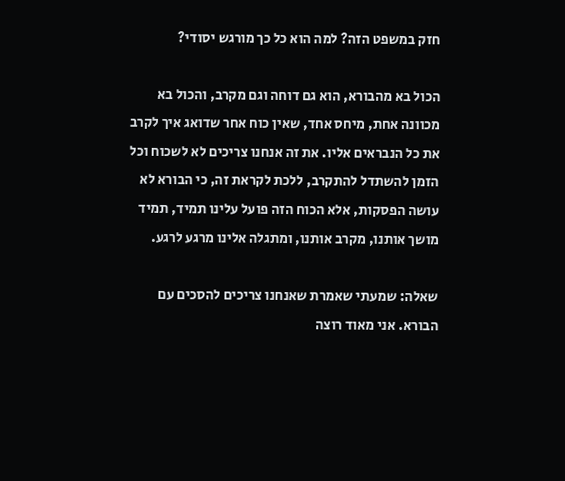חזק במשפט הזה? למה הוא כל כך מורגש יסודי?

הכול בא מהבורא, הוא גם דוחה וגם מקרב, והכול בא מכוונה אחת, מיחס אחד, שאין כוח אחר שדואג איך לקרב את כל הנבראים אליו. את זה אנחנו צריכים לא לשכוח וכל הזמן להשתדל להתקרב, ללכת לקראת זה, כי הבורא לא עושה הפסקות, אלא הכוח הזה פועל עלינו תמיד, תמיד מושך אותנו, מקרב אותנו, ומתגלה אלינו מרגע לרגע.

שאלה: שמעתי שאמרת שאנחנו צריכים להסכים עם הבורא. אני מאוד רוצה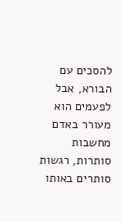להסכים עם הבורא, אבל לפעמים הוא מעורר באדם מחשבות סותרות, רגשות סותרים באותו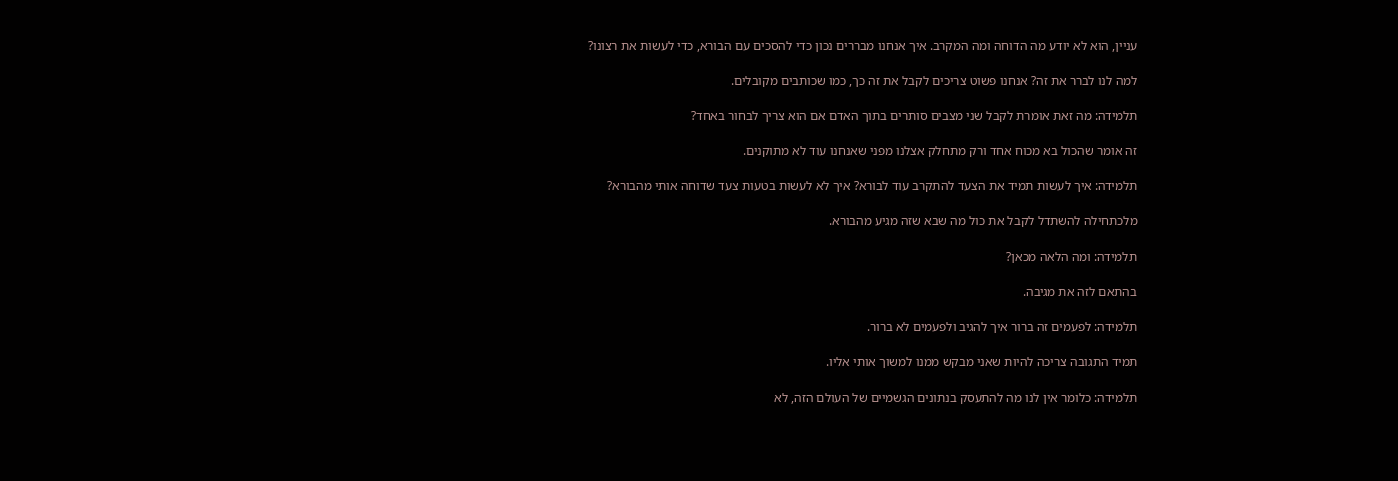עניין, הוא לא יודע מה הדוחה ומה המקרב. איך אנחנו מבררים נכון כדי להסכים עם הבורא, כדי לעשות את רצונו?

למה לנו לברר את זה? אנחנו פשוט צריכים לקבל את זה כך, כמו שכותבים מקובלים.

תלמידה: מה זאת אומרת לקבל שני מצבים סותרים בתוך האדם אם הוא צריך לבחור באחד?

זה אומר שהכול בא מכוח אחד ורק מתחלק אצלנו מפני שאנחנו עוד לא מתוקנים.

תלמידה: איך לעשות תמיד את הצעד להתקרב עוד לבורא? איך לא לעשות בטעות צעד שדוחה אותי מהבורא?

מלכתחילה להשתדל לקבל את כול מה שבא שזה מגיע מהבורא.

תלמידה: ומה הלאה מכאן?

בהתאם לזה את מגיבה.

תלמידה: לפעמים זה ברור איך להגיב ולפעמים לא ברור.

תמיד התגובה צריכה להיות שאני מבקש ממנו למשוך אותי אליו.

תלמידה: כלומר אין לנו מה להתעסק בנתונים הגשמיים של העולם הזה, לא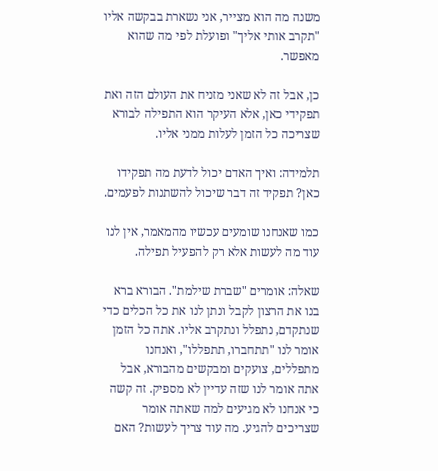משנה מה הוא מצייר, אני נשארת בבקשה אליו "תקרב אותי אליך" ופועלת לפי מה שהוא מאפשר.

כן, אבל זה לא שאני מזניח את העולם הזה ואת תפקידי כאן, אלא העיקר הוא התפילה לבורא שצריכה כל הזמן לעלות ממני אליו.

תלמידה: ואיך האדם יכול לדעת מה תפקידו כאן? תפקיד זה דבר שיכול להשתנות לפעמים.

כמו שאנחנו שומעים עכשיו מהמאמר, אין לנו עוד מה לעשות אלא רק להפעיל תפילה.

שאלה: אומרים "שברת שילמת". הבורא ברא בנו את הרצון לקבל ונתן לנו את כל הכלים כדי שנתקדם, נתפלל ונתקרב אליו. אתה כל הזמן אומר לנו "תתחברו, תתפללו", ואנחנו מתפללים, צועקים ומבקשים מהבורא, אבל אתה אומר לנו שזה עדיין לא מספיק. זה קשה כי אנחנו לא מגיעים למה שאתה אומר שצריכים להגיע. מה עוד צריך לעשות? האם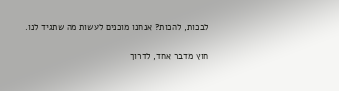לבכות, להכות? אנחנו מוכנים לעשות מה שתגיד לנו.

חוץ מדבר אחד, לדרוך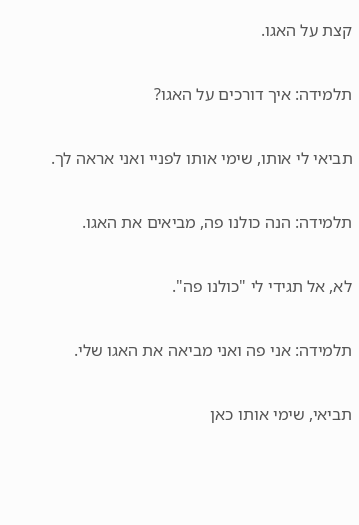קצת על האגו.

תלמידה: איך דורכים על האגו?

תביאי לי אותו, שימי אותו לפניי ואני אראה לך.

תלמידה: הנה כולנו פה, מביאים את האגו.

לא, אל תגידי לי "כולנו פה".

תלמידה: אני פה ואני מביאה את האגו שלי.

תביאי, שימי אותו כאן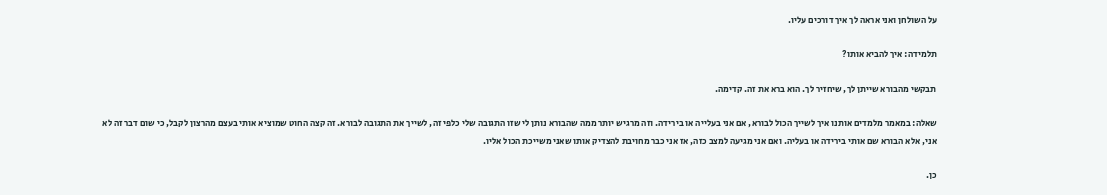על השולחן ואני אראה לך איך דורכים עליו.

תלמידה: איך להביא אותו?

תבקשי מהבורא שייתן לך, שיחזיר לך. הוא ברא את זה. קדימה.

שאלה: במאמר מלמדים אותנו איך לשייך הכול לבורא, אם אני בעלייה או בירידה. וזה מרגיש יותר ממה שהבורא נותן לי שזו התגובה שלי כלפי זה, לשייך את התגובה לבורא. זה קצה החוט שמוציא אותי בעצם מהרצון לקבל, כי שום דבר זה לא אני, אלא הבורא שם אותי בירידה או בעליה. ואם אני מגיעה למצב כזה, אז אני כבר מחויבת להצדיק אותו שאני משייכת הכול אליו.

כן.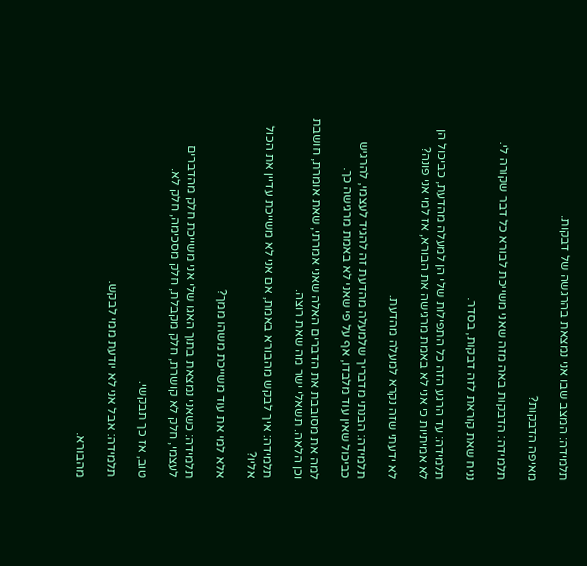תלמידה: המצב שבו אני נמצאת בהרגשה של דבקות.

מאיפה הדבקות?

תלמידה: הדבקות באה מזה שאני משייכת לבורא כל דבר שקורה לי.

נניח שאת קוראת לזה דבקות, בסדר.

תלמידה: עד הרגע הזה כל התפילות שלי הן למעלה מהדעת, כביכול הן לא אמיתיות כי אני לא באמת מרגישה את הבורא, אז למי אני פונה?

לא ידעתי שזה נקרא למעלה מהדעת.

תלמידה: הבנתי מדבריך שלמעלה מהדעת זה להגיד לעצמי, להרגיש כביכול שאין עוד מלבדו, אף על פי שאני לא באמת מרגישה כך.

למה את מסובבת את הדברים האלה שאני אמרתי, שאת אומרת, חושבת וכן הלאה. תשאלי ישר מה שאת רוצה.

תלמידה: איך לבקש מהבורא באמת, אם אני לא משייכת עדיין את הכול אליו?

אלא למי את עוד משייכת משהו ממך?

תלמידה: כשאני נמצאת בתוך האגו שלי אני משייכת חלק מהדברים לעצמי, חלק לא קושרת, חלק מקבלת, חלק מסכימה, חלק לא.

טוב, אז כך תבקשי.

תלמידה: אבל אני לא יודעת ממי לבקש.

מהבורא.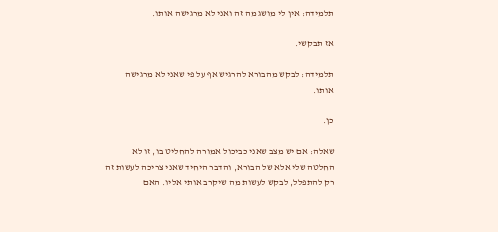תלמידה: אין לי מושג מה זה ואני לא מרגישה אותו.

אז תבקשי.

תלמידה: לבקש מהבורא להרגיש אף על פי שאני לא מרגישה אותו.

כן.

שאלה: אם יש מצב שאני כביכול אמורה להחליט בו, זו לא החלטה שלי אלא של הבורא, והדבר היחיד שאני צריכה לעשות זה רק להתפלל, לבקש לעשות מה שיקרב אותי אליו. האם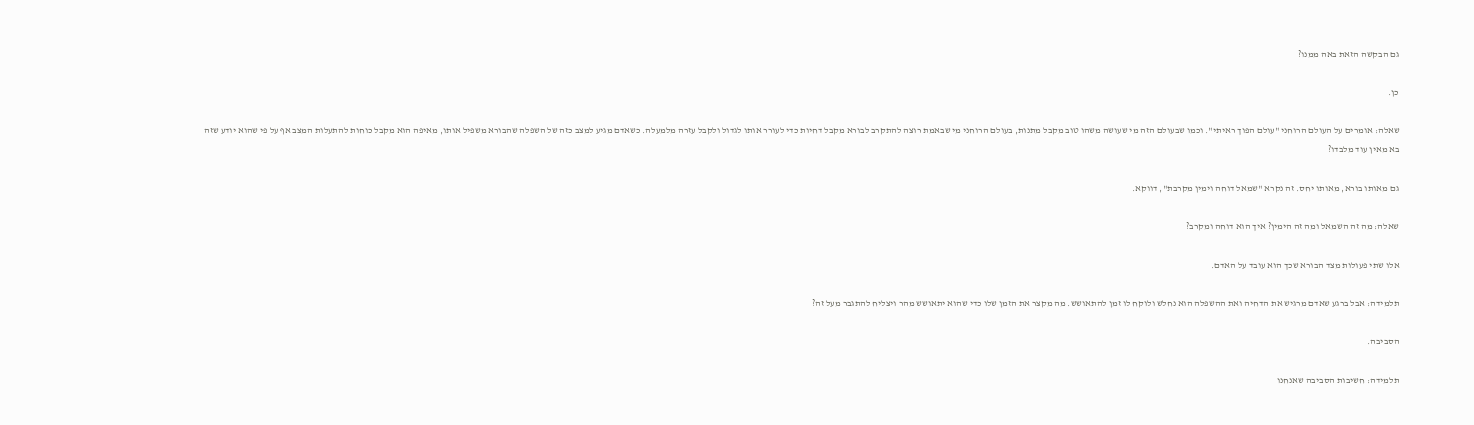גם הבקשה הזאת באה ממנו?

כן.

שאלה: אומרים על העולם הרוחני "עולם הפוך ראיתי". וכמו שבעולם הזה מי שעושה משהו טוב מקבל מתנות, בעולם הרוחני מי שבאמת רוצה להתקרב לבורא מקבל דחיות כדי לעורר אותו לגדול ולקבל עזרה מלמעלה. כשאדם מגיע למצב כזה של השפלה שהבורא משפיל אותו, מאיפה הוא מקבל כוחות להתעלות המצב אף על פי שהוא יודע שזה בא מאין עוד מלבדו?

גם מאותו בורא, מאותו יחס. זה נקרא "שמאל דוחה וימין מקרבת", דווקא.

שאלה: מה זה השמאל ומה זה הימין? איך הוא דוחה ומקרב?

אלו שתי פעולות מצד הבורא שכך הוא עובד על האדם.

תלמידה: אבל ברגע שאדם מרגיש את הדחיה ואת ההשפלה הוא נחלש ולוקח לו זמן להתאושש. מה מקצר את הזמן שלו כדי שהוא יתאושש מהר ויצליח להתגבר מעל זה?

הסביבה.

תלמידה: חשיבות הסביבה שאנחנו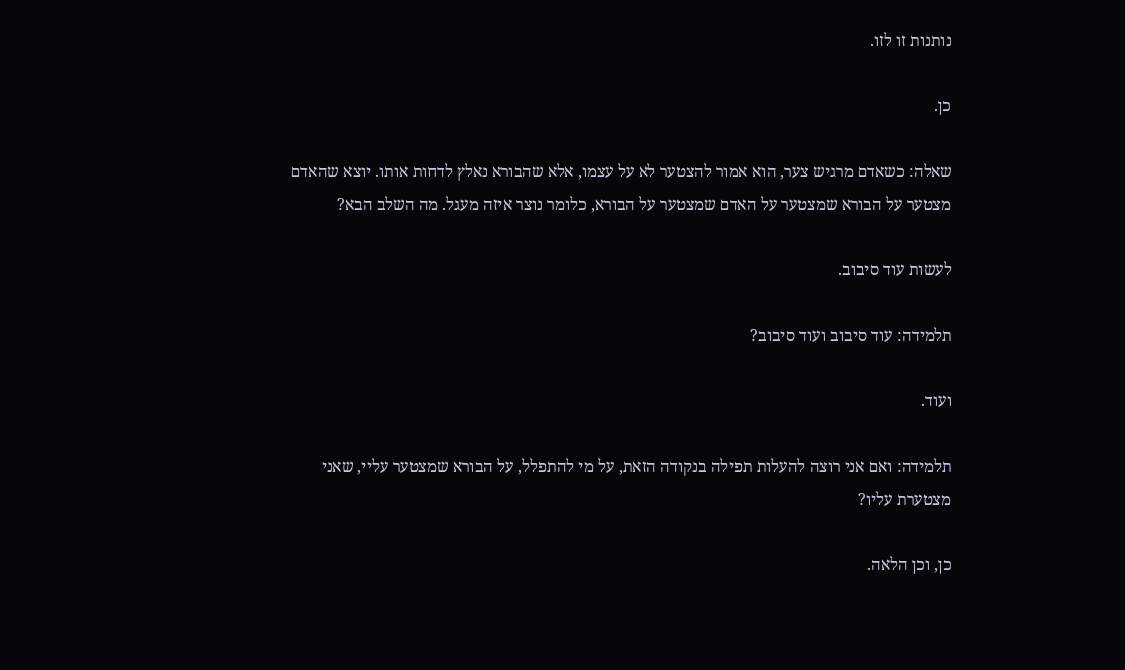נותנות זו לזו.

כן.

שאלה: כשאדם מרגיש צער, הוא אמור להצטער לא על עצמו, אלא שהבורא נאלץ לדחות אותו. יוצא שהאדם מצטער על הבורא שמצטער על האדם שמצטער על הבורא, כלומר נוצר איזה מעגל. מה השלב הבא?

לעשות עוד סיבוב.

תלמידה: עוד סיבוב ועוד סיבוב?

ועוד.

תלמידה: ואם אני רוצה להעלות תפילה בנקודה הזאת, על מי להתפלל, על הבורא שמצטער עליי, שאני מצטערת עליו?

כן, וכן הלאה.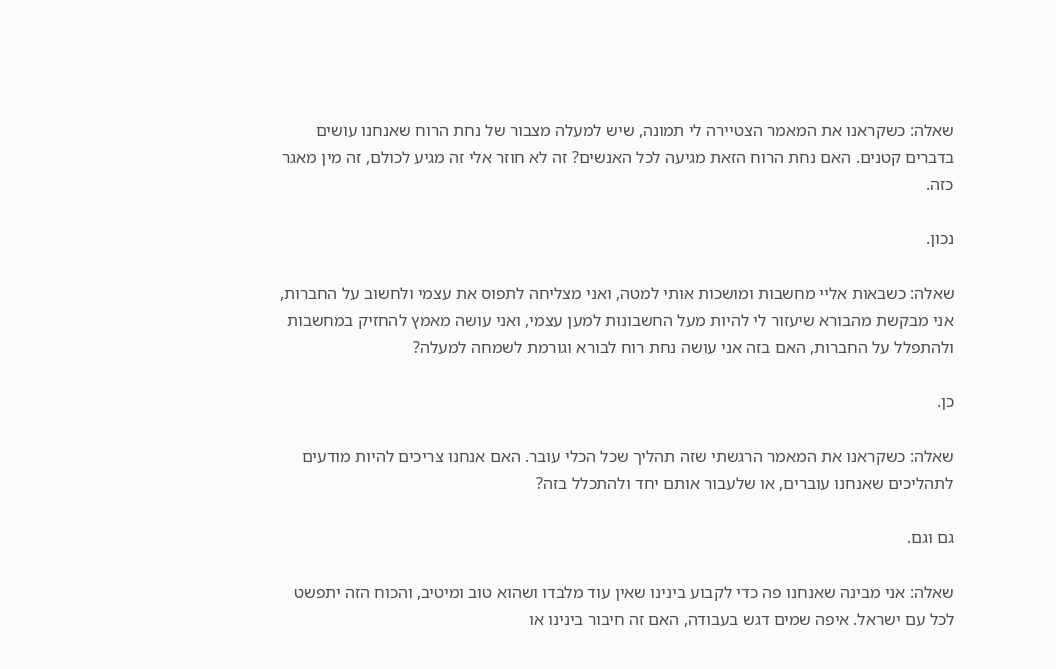שאלה: כשקראנו את המאמר הצטיירה לי תמונה, שיש למעלה מצבור של נחת הרוח שאנחנו עושים בדברים קטנים. האם נחת הרוח הזאת מגיעה לכל האנשים? זה לא חוזר אלי זה מגיע לכולם, זה מין מאגר כזה.

נכון.

שאלה: כשבאות אליי מחשבות ומושכות אותי למטה, ואני מצליחה לתפוס את עצמי ולחשוב על החברות, אני מבקשת מהבורא שיעזור לי להיות מעל החשבונות למען עצמי, ואני עושה מאמץ להחזיק במחשבות ולהתפלל על החברות, האם בזה אני עושה נחת רוח לבורא וגורמת לשמחה למעלה?

כן.

שאלה: כשקראנו את המאמר הרגשתי שזה תהליך שכל הכלי עובר. האם אנחנו צריכים להיות מודעים לתהליכים שאנחנו עוברים, או שלעבור אותם יחד ולהתכלל בזה?

גם וגם.

שאלה: אני מבינה שאנחנו פה כדי לקבוע בינינו שאין עוד מלבדו ושהוא טוב ומיטיב, והכוח הזה יתפשט לכל עם ישראל. איפה שמים דגש בעבודה, האם זה חיבור בינינו או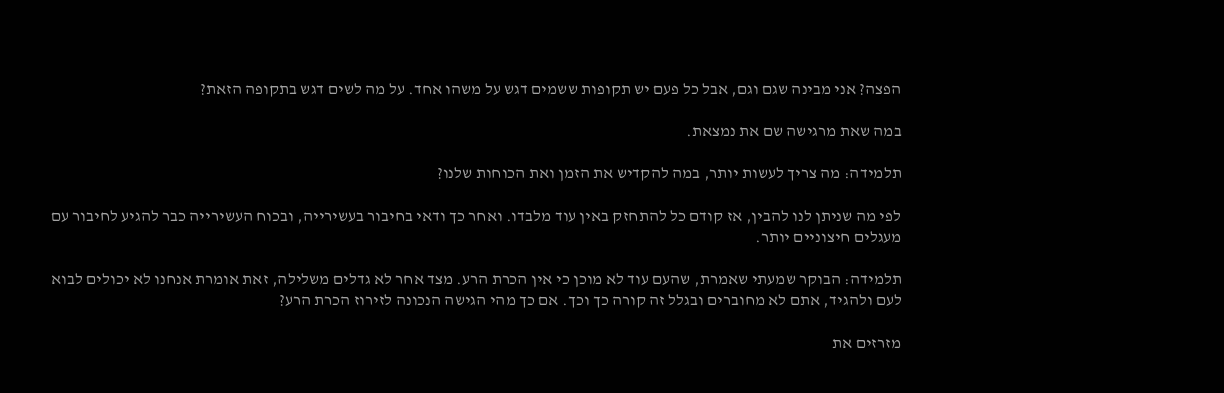הפצה? אני מבינה שגם וגם, אבל כל פעם יש תקופות ששמים דגש על משהו אחד. על מה לשים דגש בתקופה הזאת?

במה שאת מרגישה שם את נמצאת.

תלמידה: מה צריך לעשות יותר, במה להקדיש את הזמן ואת הכוחות שלנו?

לפי מה שניתן לנו להבין, אז קודם כל להתחזק באין עוד מלבדו. ואחר כך ודאי בחיבור בעשירייה, ובכוח העשירייה כבר להגיע לחיבור עם מעגלים חיצוניים יותר.

תלמידה: הבוקר שמעתי שאמרת, שהעם עוד לא מוכן כי אין הכרת הרע. מצד אחר לא גדלים משלילה, זאת אומרת אנחנו לא יכולים לבוא לעם ולהגיד, אתם לא מחוברים ובגלל זה קורה כך וכך. אם כך מהי הגישה הנכונה לזירוז הכרת הרע?

מזרזים את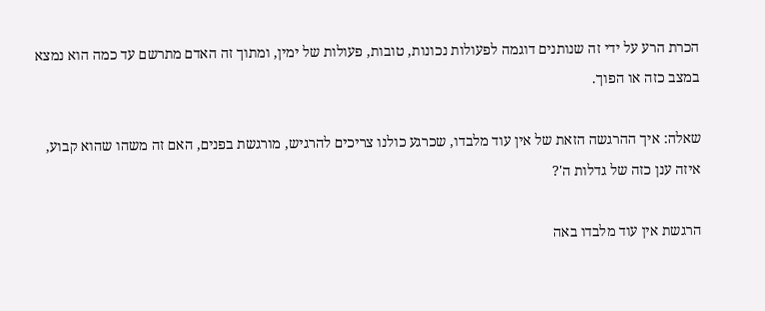הכרת הרע על ידי זה שנותנים דוגמה לפעולות נכונות, טובות, פעולות של ימין, ומתוך זה האדם מתרשם עד כמה הוא נמצא במצב כזה או הפוך.

שאלה: איך ההרגשה הזאת של אין עוד מלבדו, שכרגע כולנו צריכים להרגיש, מורגשת בפנים, האם זה משהו שהוא קבוע, איזה ענן כזה של גדלות ה'?

הרגשת אין עוד מלבדו באה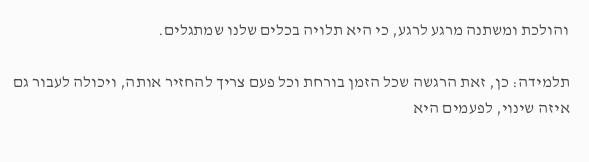והולכת ומשתנה מרגע לרגע, כי היא תלויה בכלים שלנו שמתגלים.

תלמידה: כן, זאת הרגשה שכל הזמן בורחת וכל פעם צריך להחזיר אותה, ויכולה לעבור גם איזה שינוי, לפעמים היא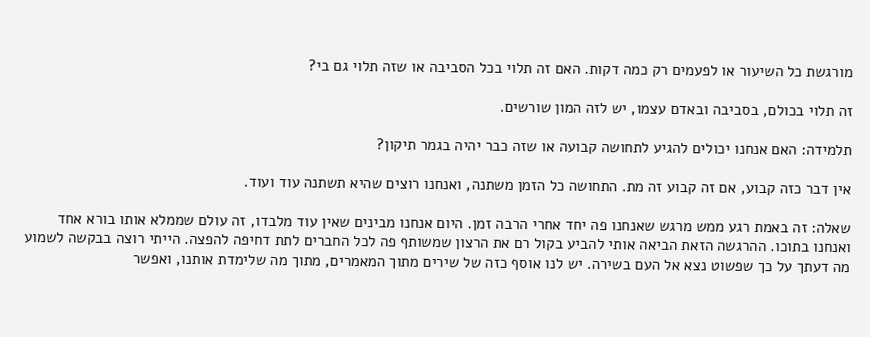מורגשת כל השיעור או לפעמים רק כמה דקות. האם זה תלוי בכל הסביבה או שזה תלוי גם בי?

זה תלוי בכולם, בסביבה ובאדם עצמו, יש לזה המון שורשים.

תלמידה: האם אנחנו יכולים להגיע לתחושה קבועה או שזה כבר יהיה בגמר תיקון?

אין דבר כזה קבוע, אם זה קבוע זה מת. התחושה כל הזמן משתנה, ואנחנו רוצים שהיא תשתנה עוד ועוד.

שאלה: זה באמת רגע ממש מרגש שאנחנו פה יחד אחרי הרבה זמן. היום אנחנו מבינים שאין עוד מלבדו, זה עולם שממלא אותו בורא אחד ואנחנו בתוכו. ההרגשה הזאת הביאה אותי להביע בקול רם את הרצון שמשותף פה לכל החברים לתת דחיפה להפצה. הייתי רוצה בבקשה לשמוע מה דעתך על כך שפשוט נצא אל העם בשירה. יש לנו אוסף כזה של שירים מתוך המאמרים, מתוך מה שלימדת אותנו, ואפשר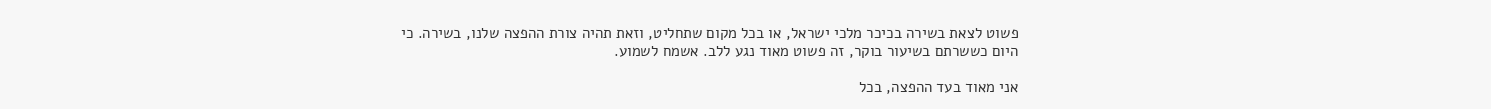פשוט לצאת בשירה בכיכר מלכי ישראל, או בכל מקום שתחליט, וזאת תהיה צורת ההפצה שלנו, בשירה. כי היום כששרתם בשיעור בוקר, זה פשוט מאוד נגע ללב. אשמח לשמוע.

אני מאוד בעד ההפצה, בכל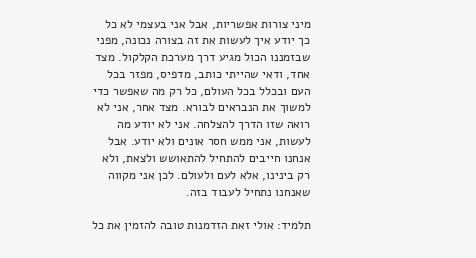מיני צורות אפשריות, אבל אני בעצמי לא כל כך יודע איך לעשות את זה בצורה נכונה, מפני שבזמננו הכול מגיע דרך מערכת הקלקול. מצד אחד, ודאי שהייתי כותב, מדפיס, מפזר בכל העם ובכלל בכל העולם, כל רק מה שאפשר כדי למשוך את הנבראים לבורא. מצד אחר, אני לא רואה שזו הדרך להצלחה. אני לא יודע מה לעשות, אני ממש חסר אונים ולא יודע. אבל אנחנו חייבים להתחיל להתאושש ולצאת, ולא רק בינינו, אלא לעם ולעולם. לכן אני מקווה שאנחנו נתחיל לעבוד בזה.

תלמיד: אולי זאת הזדמנות טובה להזמין את כל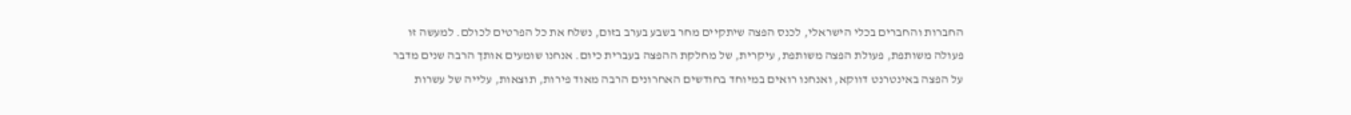החברות והחברים בכלי הישראלי, לכנס הפצה שיתקיים מחר בשבע בערב בזום, נשלח את כל הפרטים לכולם. למעשה זו פעולה משותפת, פעולת הפצה משותפת, עיקרית, של מחלקת ההפצה בעברית כיום. אנחנו שומעים אותך הרבה שנים מדבר על הפצה באינטרנט דווקא, ואנחנו רואים במיוחד בחודשים האחרונים הרבה מאוד פירות, תוצאות, עלייה של עשרות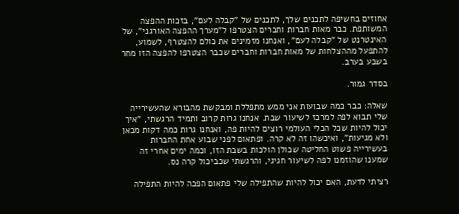אחוזים בחשיפה לתכנים שלך, לתכנים של "קבלה לעם", בזכות ההפצה המשותפת. כבר מאות חברות וחברים הצטרפו ל"מערך ההפצה האורגני", של האינטרנט של "קבלה לעם", ואנחנו מזמינים את כולם להצטרף, לשמוע, להתפעל מההצלחות של מאות חברות וחברים שכבר הצטרפו להפצה הזו מחר בשבע בערב.

בסדר גמור.

שאלה: כבר כמה שבועות אני ממש מתפללת ומבקשת מהבורא שהעשירייה שלי תבוא לפה למרכז לשיעור שבת. אנחנו גרות קרוב ותמיד הרגשתי, "איך יכול להיות שכל הכלי העולמי רוצים להיות פה, ואנחנו גרות כמה דקות מכאן ולא מגיעות", ואיכשהו זה לא קרה. ופתאום לפני שבוע אחת החברות בעשירייה פשוט החליטה שכולן הולכות בשבת הזו, וכמה ימים אחרי זה שמענו שהוזמנו לפה לשיעור חגיגי, והרגשתי שכביכול קרה נס.

רציתי לדעת, האם יכול להיות שהתפילה שלי פתאום הפכה להיות התפילה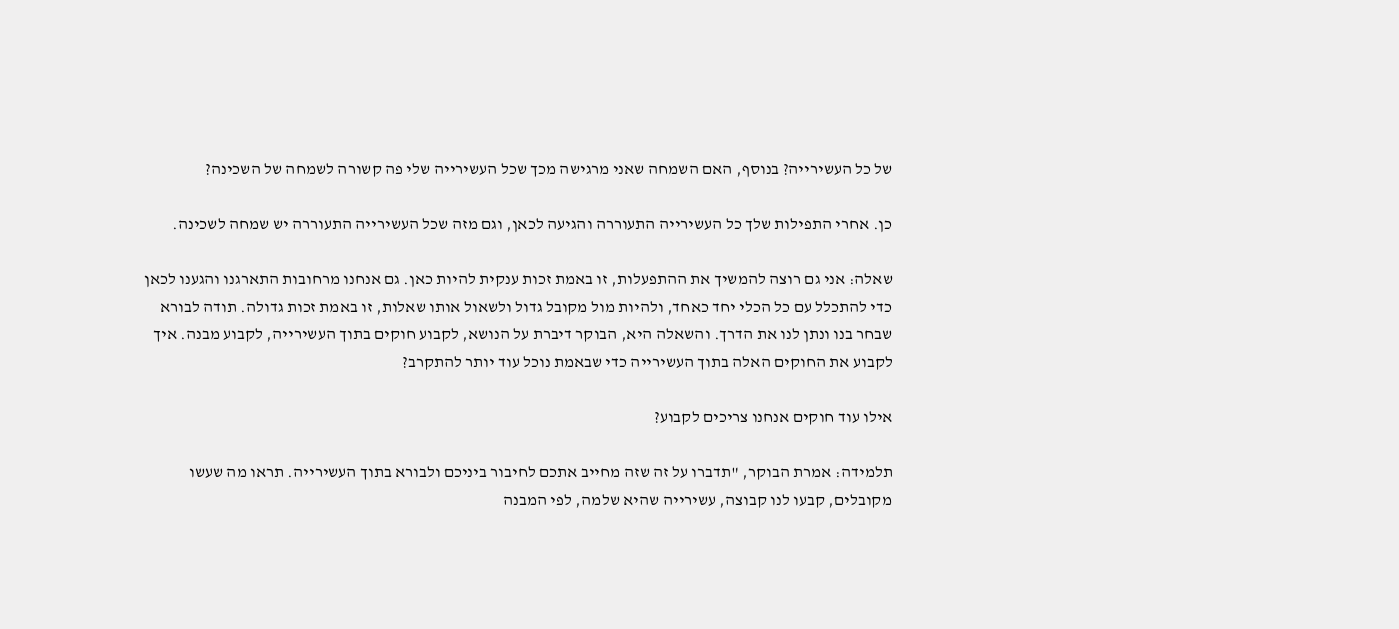של כל העשירייה? בנוסף, האם השמחה שאני מרגישה מכך שכל העשירייה שלי פה קשורה לשמחה של השכינה?

כן. אחרי התפילות שלך כל העשירייה התעוררה והגיעה לכאן, וגם מזה שכל העשירייה התעוררה יש שמחה לשכינה.

שאלה: אני גם רוצה להמשיך את ההתפעלות, זו באמת זכות ענקית להיות כאן. גם אנחנו מרחובות התארגנו והגענו לכאן כדי להתכלל עם כל הכלי יחד כאחד, ולהיות מול מקובל גדול ולשאול אותו שאלות, זו באמת זכות גדולה. תודה לבורא שבחר בנו ונתן לנו את הדרך. והשאלה היא, הבוקר דיברת על הנושא, לקבוע חוקים בתוך העשירייה, לקבוע מבנה. איך לקבוע את החוקים האלה בתוך העשירייה כדי שבאמת נוכל עוד יותר להתקרב?

אילו עוד חוקים אנחנו צריכים לקבוע?

תלמידה: אמרת הבוקר, "תדברו על זה שזה מחייב אתכם לחיבור ביניכם ולבורא בתוך העשירייה. תראו מה שעשו מקובלים, קבעו לנו קבוצה, עשירייה שהיא שלמה, לפי המבנה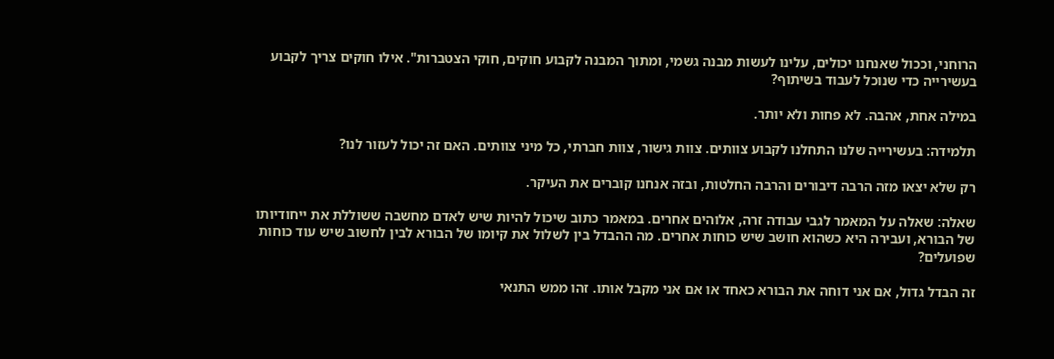הרוחני, וככול שאנחנו יכולים, עלינו לעשות מבנה גשמי, ומתוך המבנה לקבוע חוקים, חוקי הצטברות". אילו חוקים צריך לקבוע בעשירייה כדי שנוכל לעבוד בשיתוף?

במילה אחת, אהבה. לא פחות ולא יותר.

תלמידה: בעשירייה שלנו התחלנו לקבוע צוותים. צוות גישור, צוות חברתי, כל מיני צוותים. האם זה יכול לעזור לנו?

רק שלא יצאו מזה הרבה דיבורים והרבה החלטות, ובזה אנחנו קוברים את העיקר.

שאלה: שאלה על המאמר לגבי עבודה זרה, אלוהים אחרים. במאמר כתוב שיכול להיות שיש לאדם מחשבה ששוללת את ייחודיותו של הבורא, ועבירה היא כשהוא חושב שיש כוחות אחרים. מה ההבדל בין לשלול את קיומו של הבורא לבין לחשוב שיש עוד כוחות שפועלים?

זה הבדל גדול, אם אני דוחה את הבורא כאחד או אם אני מקבל אותו. זהו ממש התנאי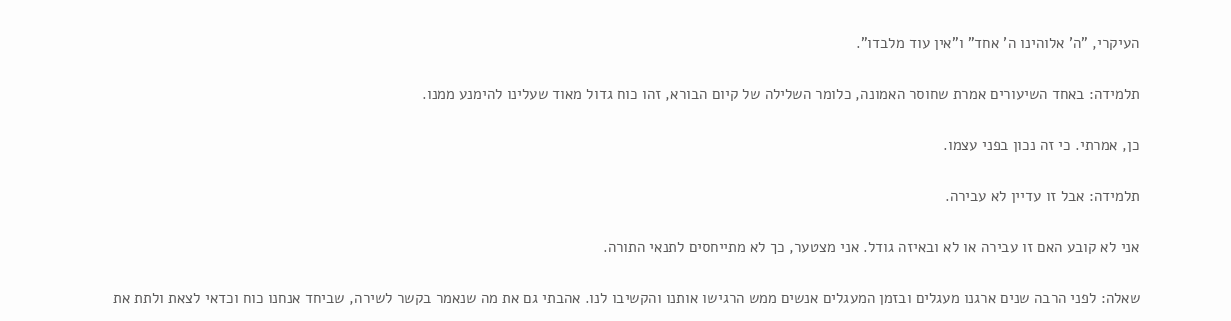העיקרי, "ה' אלוהינו ה' אחד" ו"אין עוד מלבדו".

תלמידה: באחד השיעורים אמרת שחוסר האמונה, כלומר השלילה של קיום הבורא, זהו כוח גדול מאוד שעלינו להימנע ממנו.

כן, אמרתי. כי זה נכון בפני עצמו.

תלמידה: אבל זו עדיין לא עבירה.

אני לא קובע האם זו עבירה או לא ובאיזה גודל. אני מצטער, כך לא מתייחסים לתנאי התורה.

שאלה: לפני הרבה שנים ארגנו מעגלים ובזמן המעגלים אנשים ממש הרגישו אותנו והקשיבו לנו. אהבתי גם את מה שנאמר בקשר לשירה, שביחד אנחנו כוח וכדאי לצאת ולתת את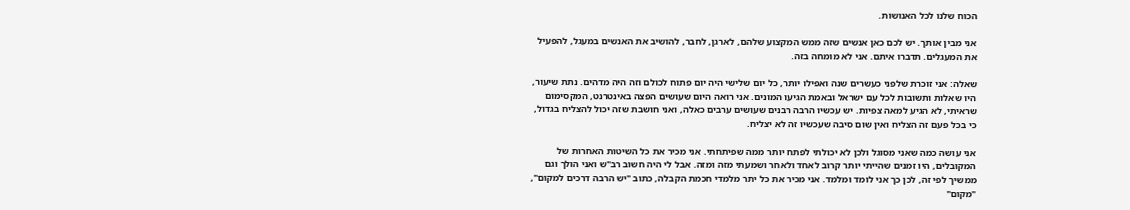הכוח שלנו לכל האנושות.

אני מבין אותך. יש לכם כאן אנשים שזה ממש המקצוע שלהם, לארגן, לחבר, להושיב את האנשים במעגל, להפעיל את המעגלים. תדברו איתם. אני לא מומחה בזה.

שאלה: אני זוכרת שלפני כעשרים שנה ואפילו יותר, כל יום שלישי היה יום פתוח לכולם וזה היה מדהים. נתת שיעור, היו שאלות ותשובות לכל עם ישראל ובאמת הגיעו המונים. אני רואה היום שעושים הפצה באינטרנט, המקסימום שראיתי, לא הגיע למאה צפיות. יש עכשיו הרבה רבנים שעושים ערבים כאלה, ואני חושבת שזה יכול להצליח בגדול, כי בכל פעם זה הצליח ואין שום סיבה שעכשיו זה לא יצליח.

אני עושה כמה שאני מסוגל ולכן לא יכולתי לפתח יותר ממה שפיתחתי. אני מכיר את כל השיטות האחרות של המקובלים, היו זמנים שהייתי יותר קרוב לאחד ולאחר ושמעתי מזה ומזה. אבל לי היה חשוב רב"ש ואני הולך וגם ממשיך לפי זה, לכן כך אני לומד ומלמד. אני מכיר את כל יתר מלמדי חכמת הקבלה, כתוב "יש הרבה דרכים למקום", "מקום"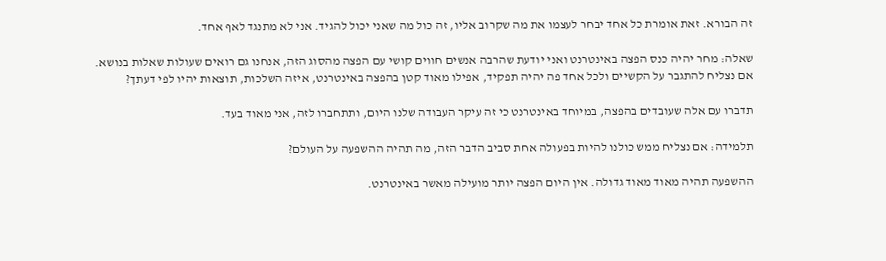זה הבורא. זאת אומרת כל אחד יבחר לעצמו את מה שקרוב אליו, זה כול מה שאני יכול להגיד. אני לא מתנגד לאף אחד.

שאלה: מחר יהיה כנס הפצה באינטרנט ואני יודעת שהרבה אנשים חווים קושי עם הפצה מהסוג הזה, אנחנו גם רואים שעולות שאלות בנושא. אם נצליח להתגבר על הקשיים ולכל אחד פה יהיה תפקיד, אפילו מאוד קטן בהפצה באינטרנט, איזה השלכות, תוצאות יהיו לפי דעתך?

תדברו עם אלה שעובדים בהפצה, במיוחד באינטרנט כי זה עיקר העבודה שלנו היום, ותתחברו לזה, אני מאוד בעד.

תלמידה: אם נצליח ממש כולנו להיות בפעולה אחת סביב הדבר הזה, מה תהיה ההשפעה על העולם?

ההשפעה תהיה מאוד מאוד גדולה. אין היום הפצה יותר מועילה מאשר באינטרנט.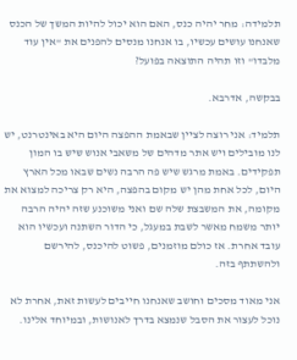תלמידה: מחר יהיה כנס, האם הוא יכול להיות המשך של הכנס שאנחנו עושים עכשיו, בו אנחנו מנסים להפנים את "אין עוד מלבדו" וזו תהיה התוצאה בפועל?

בבקשה, אדרבא.

תלמיד: אני רוצה לציין שבאמת ההפצה היום היא באינטרנט, יש לנו מובילים ויש אתר מדהים של משאבי אנוש שיש בו המון תפקידים. באמת מרגש שיש פה הרבה נשים שבאו מכל הארץ היום, לכל אחת מהן יש מקום בהפצה, היא רק צריכה למצוא את מקומה, את המשבצת שלה שם ואני משוכנע שזה יהיה הרבה יותר משמח מאשר לשבת במעגל, כי הדור השתנה ועכשיו הוא עובד אחרת. אז כולם מוזמנים, פשוט להיכנס, להירשם ולהשתתף בזה.

אני מאוד מסכים וחושב שאנחנו חייבים לעשות זאת, אחרת לא נוכל לעצור את הסבל שנמצא בדרך לאנושות, ובמיוחד אלינו.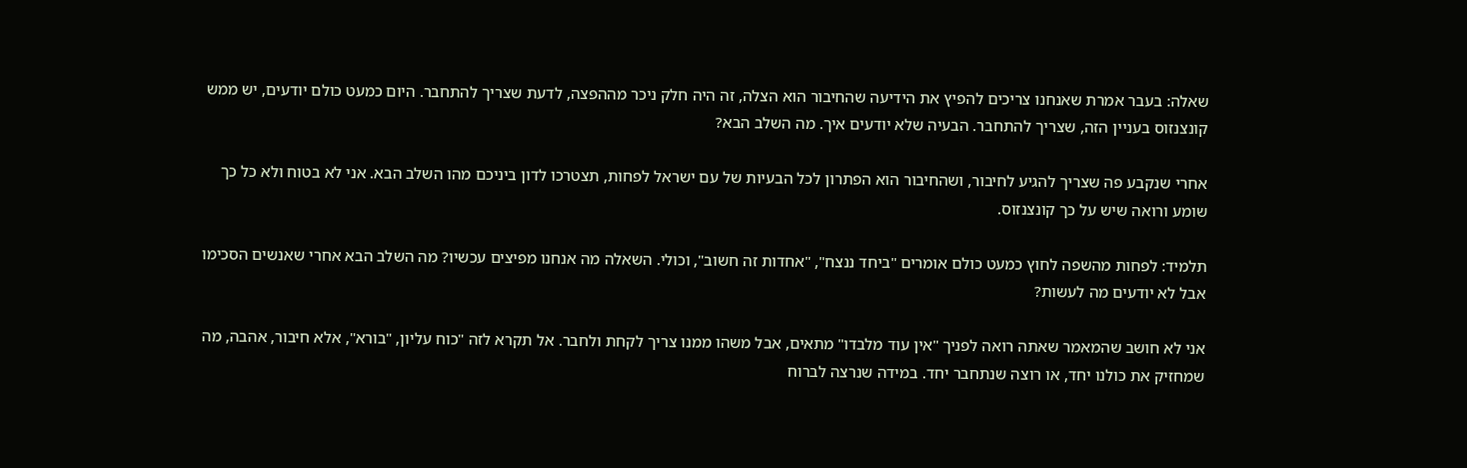שאלה: בעבר אמרת שאנחנו צריכים להפיץ את הידיעה שהחיבור הוא הצלה, זה היה חלק ניכר מההפצה, לדעת שצריך להתחבר. היום כמעט כולם יודעים, יש ממש קונצנזוס בעניין הזה, שצריך להתחבר. הבעיה שלא יודעים איך. מה השלב הבא?

אחרי שנקבע פה שצריך להגיע לחיבור, ושהחיבור הוא הפתרון לכל הבעיות של עם ישראל לפחות, תצטרכו לדון ביניכם מהו השלב הבא. אני לא בטוח ולא כל כך שומע ורואה שיש על כך קונצנזוס.

תלמיד: לפחות מהשפה לחוץ כמעט כולם אומרים "ביחד ננצח", "אחדות זה חשוב", וכולי. השאלה מה אנחנו מפיצים עכשיו? מה השלב הבא אחרי שאנשים הסכימו אבל לא יודעים מה לעשות?

אני לא חושב שהמאמר שאתה רואה לפניך "אין עוד מלבדו" מתאים, אבל משהו ממנו צריך לקחת ולחבר. אל תקרא לזה "כוח עליון, "בורא", אלא חיבור, אהבה, מה שמחזיק את כולנו יחד, או רוצה שנתחבר יחד. במידה שנרצה לברוח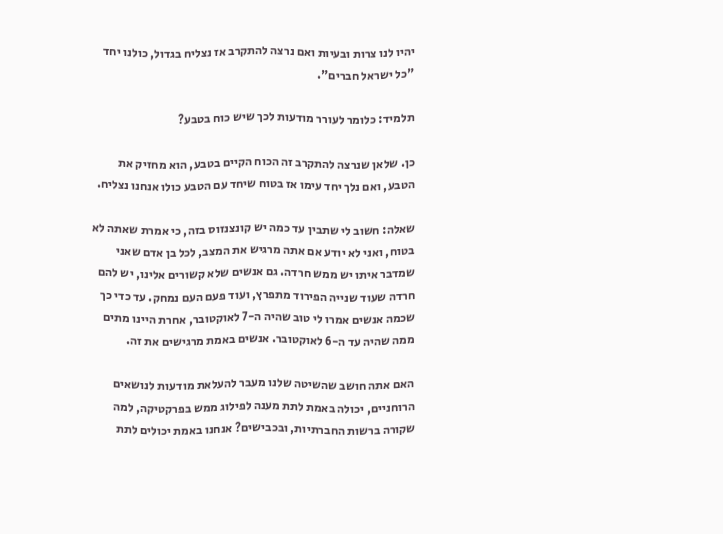יהיו לנו צרות ובעיות ואם נרצה להתקרב אז נצליח בגדול, כולנו יחד "כל ישראל חברים".

תלמיד: כלומר לעורר מודעות לכך שיש כוח בטבע?

כן. שלאן שנרצה להתקרב זה הכוח הקיים בטבע, הוא מחזיק את הטבע, ואם נלך יחד עימו אז בטוח שיחד עם הטבע כולו אנחנו נצליח.

שאלה: חשוב לי שתבין עד כמה יש קונצנזוס בזה, כי אמרת שאתה לא בטוח, ואני לא יודע אם אתה מרגיש את המצב, לכל בן אדם שאני שמדבר איתו יש ממש חרדה. גם אנשים שלא קשורים אלינו, יש להם חרדה שעוד שנייה הפירוד מתפרץ, ועוד פעם העם נמחק. עד כדי כך שכמה אנשים אמרו לי טוב שהיה ה-7 לאוקטובר, אחרת היינו מתים ממה שהיה עד ה-6 לאוקטובר. אנשים באמת מרגישים את זה.

האם אתה חושב שהשיטה שלנו מעבר להעלאת מודעות לנושאים הרוחניים, יכולה באמת לתת מענה לפילוג ממש בפרקטיקה, למה שקורה ברשות החברתיות, ובכבישים? אנחנו באמת יכולים לתת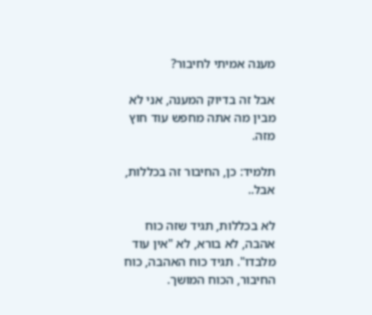מענה אמיתי לחיבור?

אבל זה בדיוק המענה, אני לא מבין מה אתה מחפש עוד חוץ מזה.

תלמיד: כן, החיבור זה בכללות, אבל..

לא בכללות, תגיד שזה כוח אהבה, לא בורא, לא "אין עוד מלבדו". תגיד כוח האהבה, כוח החיבור, הכוח המושך.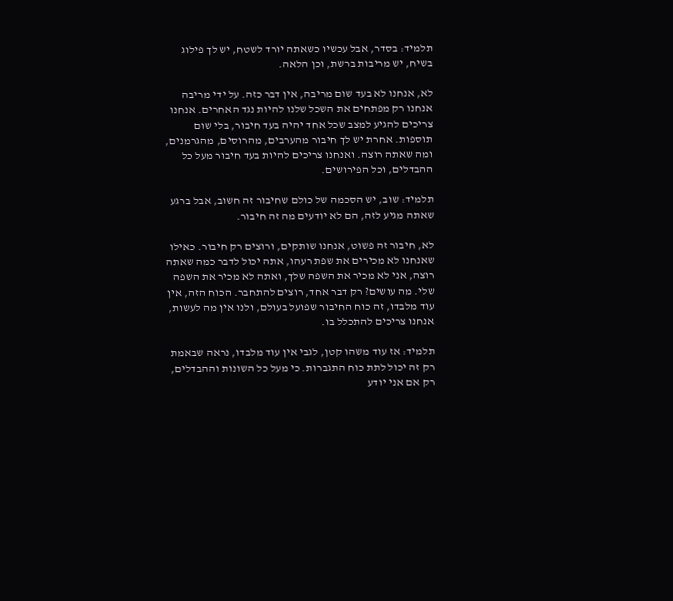תלמיד: בסדר, אבל עכשיו כשאתה יורד לשטח, יש לך פילוג בשיח, יש מריבות ברשת, וכן הלאה.

לא, אנחנו לא בעד שום מריבה, אין דבר כזה. על ידי מריבה אנחנו רק מפתחים את השכל שלנו להיות נגד האחרים. אנחנו צריכים להגיע למצב שכל אחד יהיה בעד חיבור, בלי שום תוספות. אחרת יש לך חיבור מהערבים, מהרוסים, מהגרמנים, ומה שאתה רוצה. ואנחנו צריכים להיות בעד חיבור מעל כל ההבדלים, וכל הפירושים.

תלמיד: שוב, יש הסכמה של כולם שחיבור זה חשוב, אבל ברגע שאתה מגיע לזה, הם לא יודעים מה זה חיבור.

לא, חיבור זה פשוט, אנחנו שותקים, ורוצים רק חיבור. כאילו שאנחנו לא מכירים את שפת רעהו, אתה יכול לדבר כמה שאתה רוצה, אני לא מכיר את השפה שלך, ואתה לא מכיר את השפה שלי. מה עושים? רק דבר אחד, רוצים להתחבר. הכוח הזה, אין עוד מלבדו, זה כוח החיבור שפועל בעולם, ולנו אין מה לעשות, אנחנו צריכים להתכלל בו.

תלמיד: אז עוד משהו קטן, לגבי אין עוד מלבדו, נראה שבאמת רק זה יכול לתת כוח התגברות. כי מעל כל השונות וההבדלים, רק אם אני יודע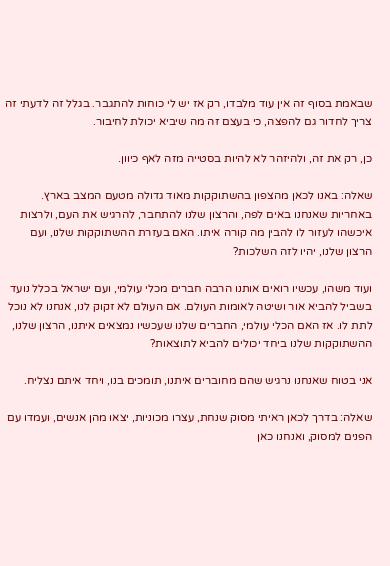שבאמת בסוף זה אין עוד מלבדו, רק אז יש לי כוחות להתגבר. בגלל זה לדעתי זה צריך לחדור גם להפצה, כי בעצם זה מה שיביא יכולת לחיבור.

כן, רק את זה, ולהיזהר לא להיות בסטייה מזה לאף כיוון.

שאלה: באנו לכאן מהצפון בהשתוקקות מאוד גדולה מטעם המצב בארץ. באחריות שאנחנו באים לפה, והרצון שלנו להתחבר, להרגיש את העם, ולרצות איכשהו לעזור לו להבין מה קורה איתו. האם בעזרת ההשתוקקות שלנו, ועם הרצון שלנו, יהיו לזה השלכות?

ועוד משהו, עכשיו רואים אותנו הרבה חברים מכלי עולמי, ועם ישראל בכלל נועד בשביל להביא אור ושיטה לאומות העולם. אם העולם לא זקוק לנו, אנחנו לא נוכל לתת לו. אז האם הכלי עולמי, החברים שלנו שעכשיו נמצאים איתנו, הרצון שלנו, ההשתוקקות שלנו ביחד יכולים להביא לתוצאות?

אני בטוח שאנחנו נרגיש שהם מחוברים איתנו, תומכים בנו, ויחד איתם נצליח.

שאלה: בדרך לכאן ראיתי מסוק שנחת, עצרו מכוניות, יצאו מהן אנשים, ועמדו עם הפנים למסוק, ואנחנו כאן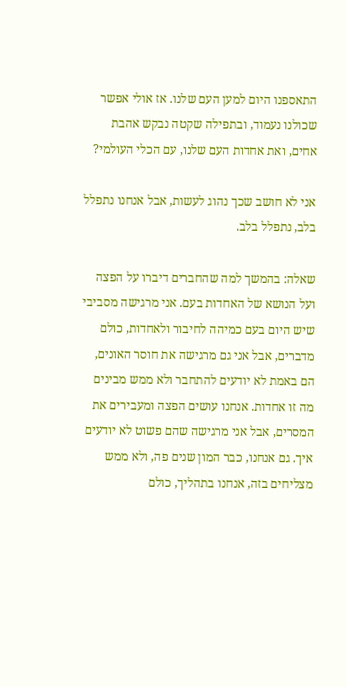התאספנו היום למען העם שלנו. אז אולי אפשר שכולנו נעמוד, ובתפילה שקטה נבקש אהבת אחים, ואת אחדות העם שלנו, עם הכלי העולמי?

אני לא חושב שכך נהוג לעשות, אבל אנחנו נתפלל בלב, נתפלל בלב.

שאלה: בהמשך למה שהחברים דיברו על הפצה ועל הנושא של האחדות בעם. אני מרגישה מסביבי שיש היום בעם כמיהה לחיבור ולאחדות, כולם מדברים, אבל אני גם מרגישה את חוסר האונים, הם באמת לא יודעים להתחבר ולא ממש מבינים מה זו אחדות. אנחנו עושים הפצה ומעבירים את המסרים, אבל אני מרגישה שהם פשוט לא יודעים איך. גם אנחנו, כבר המון שנים פה, ולא ממש מצליחים בזה, אנחנו בתהליך, כולם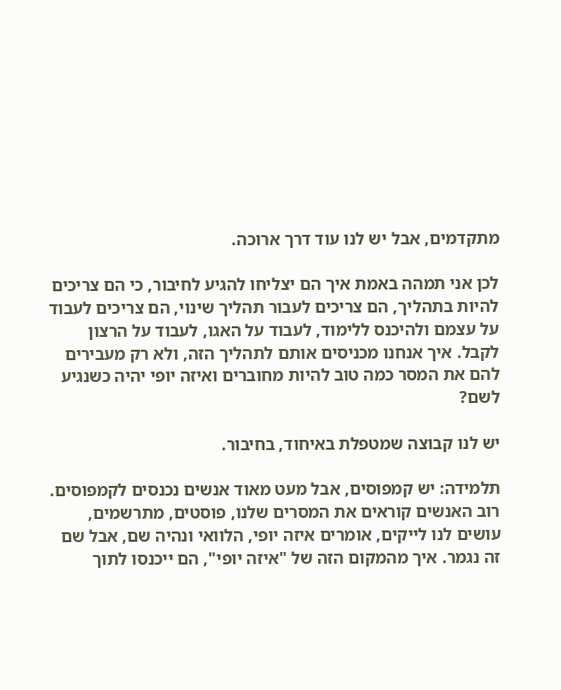מתקדמים, אבל יש לנו עוד דרך ארוכה.

לכן אני תמהה באמת איך הם יצליחו להגיע לחיבור, כי הם צריכים להיות בתהליך, הם צריכים לעבור תהליך שינוי, הם צריכים לעבוד על עצמם ולהיכנס ללימוד, לעבוד על האגו, לעבוד על הרצון לקבל. איך אנחנו מכניסים אותם לתהליך הזה, ולא רק מעבירים להם את המסר כמה טוב להיות מחוברים ואיזה יופי יהיה כשנגיע לשם?

יש לנו קבוצה שמטפלת באיחוד, בחיבור.

תלמידה: יש קמפוסים, אבל מעט מאוד אנשים נכנסים לקמפוסים. רוב האנשים קוראים את המסרים שלנו, פוסטים, מתרשמים, עושים לנו לייקים, אומרים איזה יופי, הלוואי ונהיה שם, אבל שם זה נגמר. איך מהמקום הזה של "איזה יופי", הם ייכנסו לתוך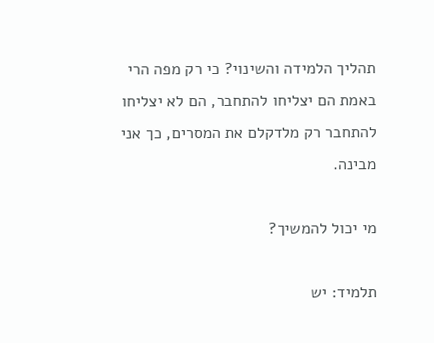תהליך הלמידה והשינוי? כי רק מפה הרי באמת הם יצליחו להתחבר, הם לא יצליחו להתחבר רק מלדקלם את המסרים, כך אני מבינה.

מי יכול להמשיך?

תלמיד: יש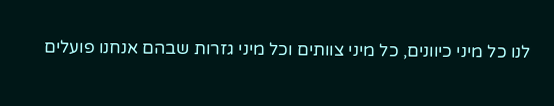לנו כל מיני כיוונים, כל מיני צוותים וכל מיני גזרות שבהם אנחנו פועלים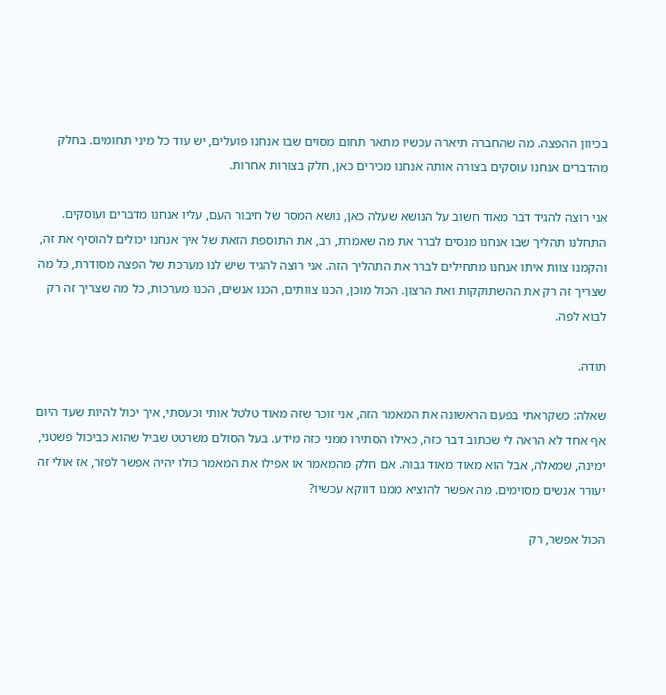בכיוון ההפצה. מה שהחברה תיארה עכשיו מתאר תחום מסוים שבו אנחנו פועלים, יש עוד כל מיני תחומים. בחלק מהדברים אנחנו עוסקים בצורה אותה אנחנו מכירים כאן, חלק בצורות אחרות.

אני רוצה להגיד דבר מאוד חשוב על הנושא שעלה כאן, נושא המסר של חיבור העם, עליו אנחנו מדברים ועוסקים. התחלנו תהליך שבו אנחנו מנסים לברר את מה שאמרת, רב, את התוספת הזאת של איך אנחנו יכולים להוסיף את זה, והקמנו צוות איתו אנחנו מתחילים לברר את התהליך הזה. אני רוצה להגיד שיש לנו מערכת של הפצה מסודרת, כל מה שצריך זה רק את ההשתוקקות ואת הרצון. הכול מוכן, הכנו צוותים, הכנו אנשים, הכנו מערכות, כל מה שצריך זה רק לבוא לפה.

תודה.

שאלה: כשקראתי בפעם הראשונה את המאמר הזה, אני זוכר שזה מאוד טלטל אותי וכעסתי, איך יכול להיות שעד היום אף אחד לא הראה לי שכתוב דבר כזה, כאילו הסתירו ממני כזה מידע. בעל הסולם משרטט שביל שהוא כביכול פשטני, ימינה, שמאלה, אבל הוא מאוד מאוד גבוה. אם חלק מהמאמר או אפילו את המאמר כולו יהיה אפשר לפזר, אז אולי זה יעורר אנשים מסוימים. מה אפשר להוציא ממנו דווקא עכשיו?

הכול אפשר, רק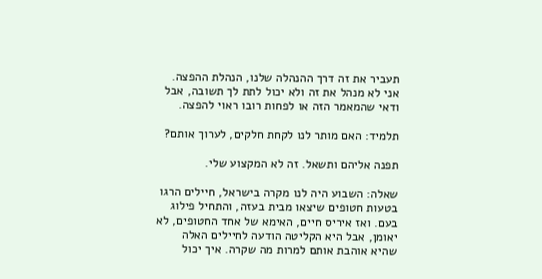תעביר את זה דרך ההנהלה שלנו, הנהלת ההפצה. אני לא מנהל את זה ולא יכול לתת לך תשובה, אבל ודאי שהמאמר הזה או לפחות רובו ראוי להפצה.

תלמיד: האם מותר לנו לקחת חלקים, לערוך אותם?

תפנה אליהם ותשאל. זה לא המקצוע שלי.

שאלה: השבוע היה לנו מקרה בישראל, חיילים הרגו בטעות חטופים שיצאו מבית בעזה, והתחיל פילוג בעם. ואז איריס חיים, האימא של אחד החטופים, לא יאומן, אבל היא הקליטה הודעה לחיילים האלה שהיא אוהבת אותם למרות מה שקרה. איך יכול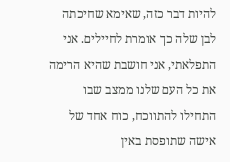להיות דבר כזה, שאימא שחיכתה לבן שלה כך אומרת לחיילים. אני התפלאתי, אני חושבת שהיא הרימה את כל העם שלנו ממצב שבו התחילו להתווכח, כוח אחד של אישה שתופסת באין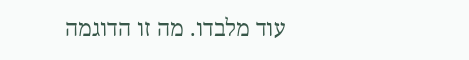עוד מלבדו. מה זו הדוגמה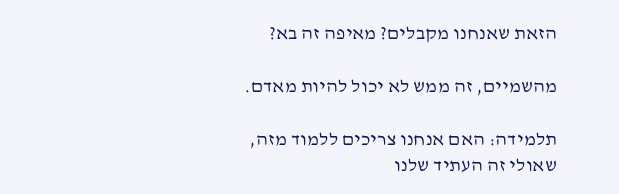הזאת שאנחנו מקבלים? מאיפה זה בא?

מהשמיים, זה ממש לא יכול להיות מאדם.

תלמידה: האם אנחנו צריכים ללמוד מזה, שאולי זה העתיד שלנו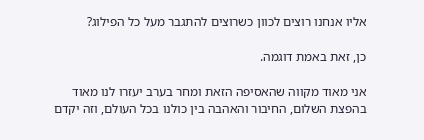אליו אנחנו רוצים לכוון כשרוצים להתגבר מעל כל הפילוג?

כן, זאת באמת דוגמה.

אני מאוד מקווה שהאסיפה הזאת ומחר בערב יעזרו לנו מאוד בהפצת השלום, החיבור והאהבה בין כולנו בכל העולם, וזה יקדם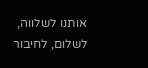אותנו לשלווה, לשלום, לחיבור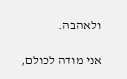ולאהבה.

אני מודה לכולם,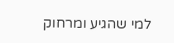למי שהגיע ומרחוק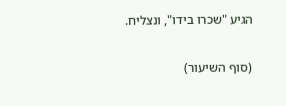הגיע "שכרו בידו", ונצליח.

(סוף השיעור)